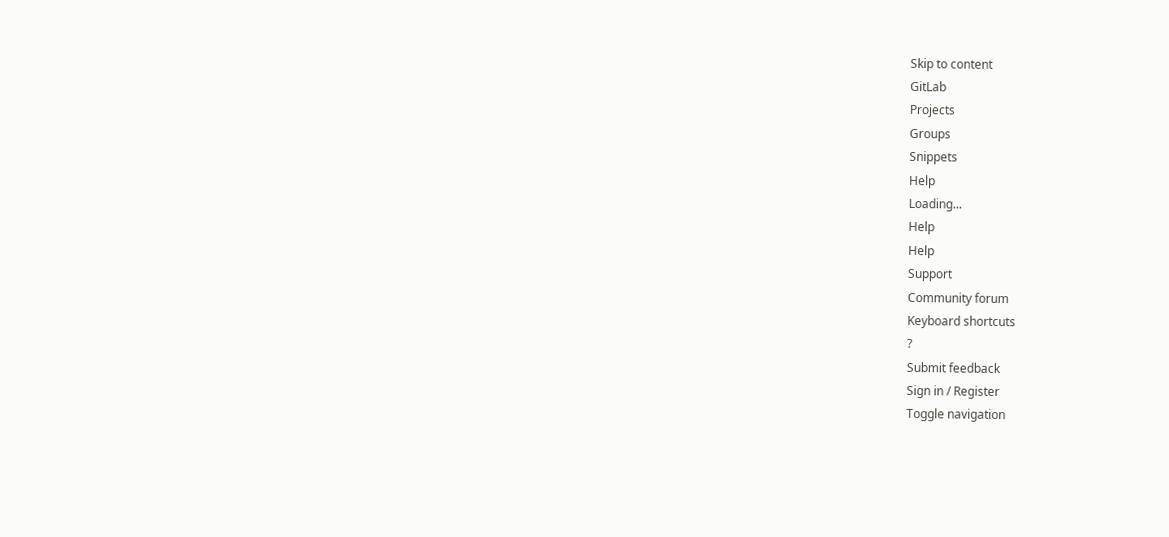Skip to content
GitLab
Projects
Groups
Snippets
Help
Loading...
Help
Help
Support
Community forum
Keyboard shortcuts
?
Submit feedback
Sign in / Register
Toggle navigation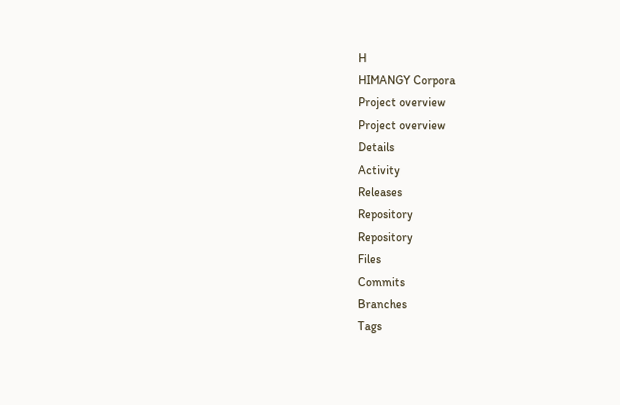H
HIMANGY Corpora
Project overview
Project overview
Details
Activity
Releases
Repository
Repository
Files
Commits
Branches
Tags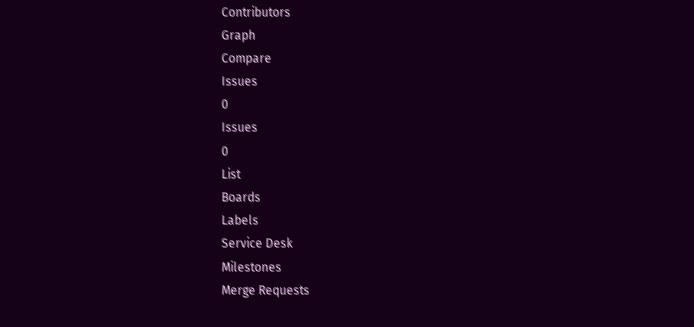Contributors
Graph
Compare
Issues
0
Issues
0
List
Boards
Labels
Service Desk
Milestones
Merge Requests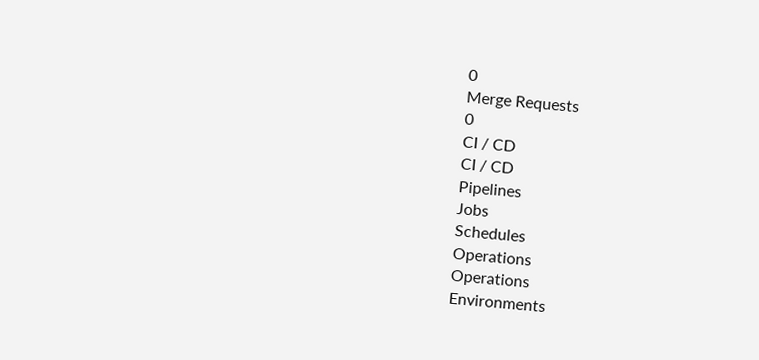0
Merge Requests
0
CI / CD
CI / CD
Pipelines
Jobs
Schedules
Operations
Operations
Environments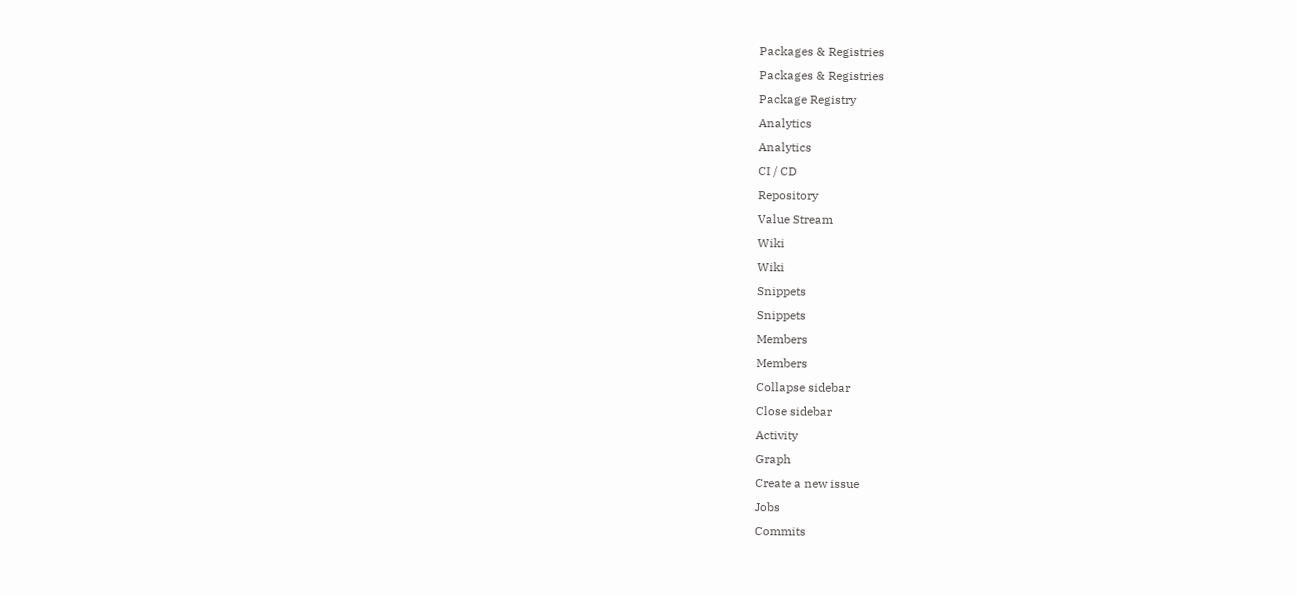Packages & Registries
Packages & Registries
Package Registry
Analytics
Analytics
CI / CD
Repository
Value Stream
Wiki
Wiki
Snippets
Snippets
Members
Members
Collapse sidebar
Close sidebar
Activity
Graph
Create a new issue
Jobs
Commits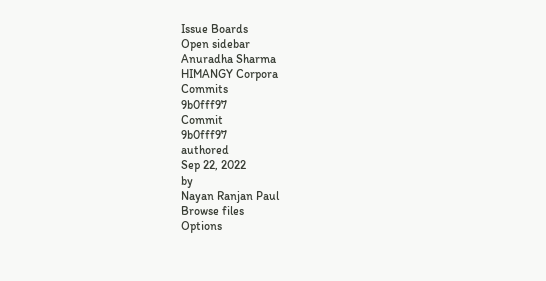Issue Boards
Open sidebar
Anuradha Sharma
HIMANGY Corpora
Commits
9b0fff97
Commit
9b0fff97
authored
Sep 22, 2022
by
Nayan Ranjan Paul
Browse files
Options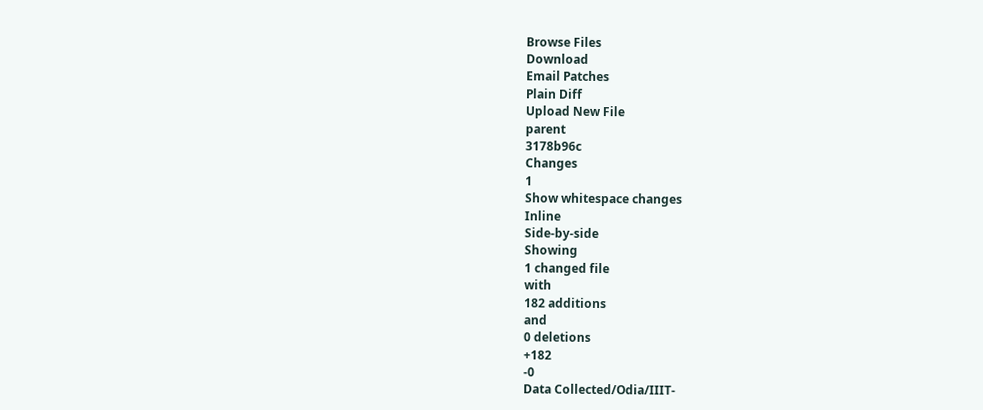Browse Files
Download
Email Patches
Plain Diff
Upload New File
parent
3178b96c
Changes
1
Show whitespace changes
Inline
Side-by-side
Showing
1 changed file
with
182 additions
and
0 deletions
+182
-0
Data Collected/Odia/IIIT-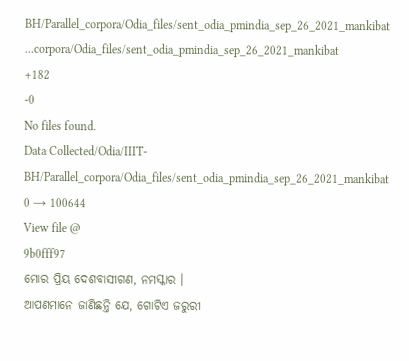BH/Parallel_corpora/Odia_files/sent_odia_pmindia_sep_26_2021_mankibat
...corpora/Odia_files/sent_odia_pmindia_sep_26_2021_mankibat
+182
-0
No files found.
Data Collected/Odia/IIIT-BH/Parallel_corpora/Odia_files/sent_odia_pmindia_sep_26_2021_mankibat
0 → 100644
View file @
9b0fff97
ମୋର ପ୍ରିୟ ଦେଶବାସୀଗଣ, ନମସ୍କାର ।
ଆପଣମାନେ ଜାଣିଛନ୍ତି ଯେ, ଗୋଟିଏ ଜରୁରୀ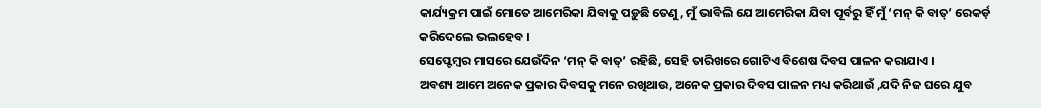କାର୍ଯ୍ୟକ୍ରମ ପାଇଁ ମୋତେ ଆମେରିକା ଯିବାକୁ ପଡ଼ୁଛି ତେଣୁ, ମୁଁ ଭାବିଲି ଯେ ଆମେରିକା ଯିବା ପୂର୍ବରୁ ହିଁ ମୁଁ ‘ମନ୍ କି ବାତ୍’ ରେକର୍ଡ଼ କରିଦେଲେ ଭଲହେବ ।
ସେପ୍ଟେମ୍ବର ମାସରେ ଯେଉଁଦିନ ‘ମନ୍ କି ବାତ୍’ ରହିଛି, ସେହି ତାରିଖରେ ଗୋଟିଏ ବିଶେଷ ଦିବସ ପାଳନ କରାଯାଏ ।
ଅବଶ୍ୟ ଆମେ ଅନେକ ପ୍ରକାର ଦିବସକୁ ମନେ ରଖିଥାଉ, ଅନେକ ପ୍ରକାର ଦିବସ ପାଳନ ମଧ୍ୟ କରିଥାଉଁ ,ଯଦି ନିଜ ଘରେ ଯୁବ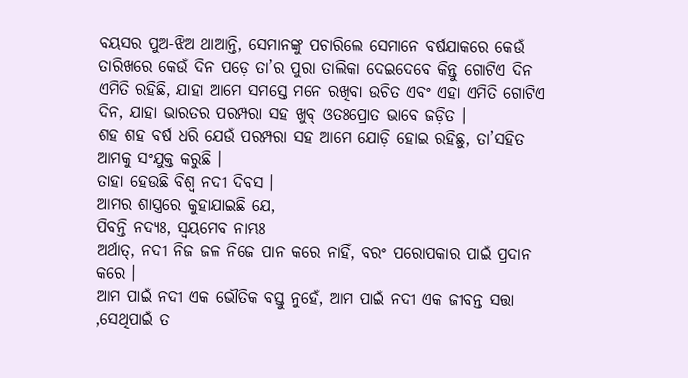ବୟସର ପୁଅ-ଝିଅ ଥାଆନ୍ତି, ସେମାନଙ୍କୁ ପଚାରିଲେ ସେମାନେ ବର୍ଷଯାକରେ କେଉଁ ତାରିଖରେ କେଉଁ ଦିନ ପଡ଼େ ତା’ର ପୁରା ତାଲିକା ଦେଇଦେବେ କିନ୍ତୁ ଗୋଟିଏ ଦିନ ଏମିତି ରହିଛି, ଯାହା ଆମେ ସମସ୍ତେ ମନେ ରଖିବା ଉଚିତ ଏବଂ ଏହା ଏମିତି ଗୋଟିଏ ଦିନ, ଯାହା ଭାରତର ପରମ୍ପରା ସହ ଖୁବ୍ ଓତଃପ୍ରୋତ ଭାବେ ଜଡ଼ିତ ।
ଶହ ଶହ ବର୍ଷ ଧରି ଯେଉଁ ପରମ୍ପରା ସହ ଆମେ ଯୋଡ଼ି ହୋଇ ରହିଛୁ, ତା’ସହିତ ଆମକୁ ସଂଯୁକ୍ତ କରୁଛି ।
ତାହା ହେଉଛି ବିଶ୍ୱ ନଦୀ ଦିବସ ।
ଆମର ଶାସ୍ତ୍ରରେ କୁହାଯାଇଛି ଯେ,
ପିବନ୍ତି ନଦ୍ୟଃ, ସ୍ୱୟମେବ ନାମ୍ଭଃ
ଅର୍ଥାତ୍, ନଦୀ ନିଜ ଜଳ ନିଜେ ପାନ କରେ ନାହିଁ, ବରଂ ପରୋପକାର ପାଇଁ ପ୍ରଦାନ କରେ ।
ଆମ ପାଇଁ ନଦୀ ଏକ ଭୌତିକ ବସ୍ତୁ ନୁହେଁ, ଆମ ପାଇଁ ନଦୀ ଏକ ଜୀବନ୍ତ ସତ୍ତା ,ସେଥିପାଇଁ ତ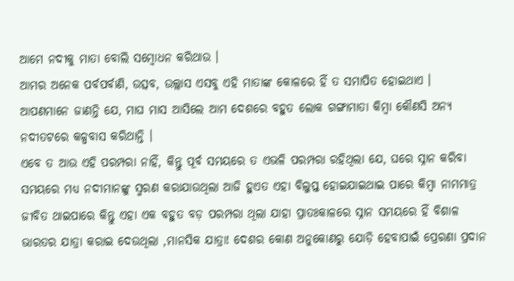ଆମେ ନଦୀକୁ ମାତା ବୋଲି ସମ୍ବୋଧନ କରିଥାଉ ।
ଆମର ଅନେକ ପର୍ବପର୍ବାଣି, ଉତ୍ସବ, ଉଲ୍ଲାସ ଏସବୁ ଏହି ମାତାଙ୍କ କୋଳରେ ହିଁ ତ ସମାପିତ ହୋଇଥାଏ ।
ଆପଣମାନେ ଜାଣନ୍ତି ଯେ, ମାଘ ମାସ ଆସିଲେ ଆମ ଦେଶରେ ବହୁତ ଲୋକ ଗଙ୍ଗାମାତା କିମ୍ବା କୌଣସି ଅନ୍ୟ ନଦୀତଟରେ କଳ୍ପବାସ କରିଥାନ୍ତି ।
ଏବେ ତ ଆଉ ଏହି ପରମ୍ପରା ନାହିଁ, କିନ୍ତୁ ପୂର୍ବ ସମୟରେ ତ ଏଭଳି ପରମ୍ପରା ରହିଥିଲା ଯେ, ଘରେ ସ୍ନାନ କରିବା ସମୟରେ ମଧ୍ୟ ନଦୀମାନଙ୍କୁ ସ୍ମରଣ କରାଯାଉଥିଲା ଆଜି ହୁଏତ ଏହା ବିଲୁପ୍ତ ହୋଇଯାଇଥାଇ ପାରେ କିମ୍ବା ନାମମାତ୍ର ଜୀବିତ ଥାଇପାରେ କିନ୍ତୁ ଏହା ଏକ ବହୁତ ବଡ଼ ପରମ୍ପରା ଥିଲା ଯାହା ପ୍ରାତଃକାଳରେ ସ୍ନାନ ସମୟରେ ହିଁ ବିଶାଳ ଭାରତର ଯାତ୍ରା କରାଇ ଦେଉଥିଲା ,ମାନସିକ ଯାତ୍ରା! ଦେଶର କୋଣ ଅନୁକୋଣରୁ ଯୋଡ଼ି ହେବାପାଇଁ ପ୍ରେରଣା ପ୍ରଦାନ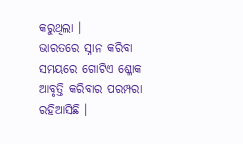କରୁଥିଲା ।
ଭାରତରେ ସ୍ନାନ କରିବା ସମୟରେ ଗୋଟିଏ ଶ୍ଳୋକ ଆବୃତ୍ତି କରିବାର ପରମ୍ପରା ରହିଆସିଛି ।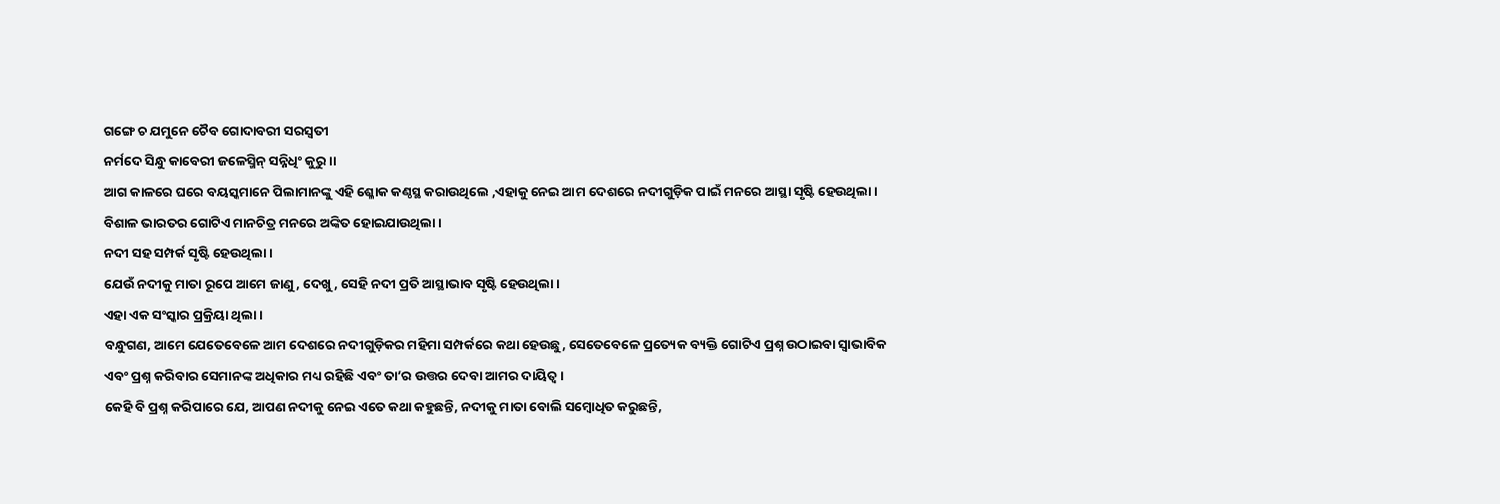ଗଙ୍ଗେ ଚ ଯମୁନେ ଚୈବ ଗୋଦାବରୀ ସରସ୍ୱତୀ
ନର୍ମଦେ ସିନ୍ଧୁ କାବେରୀ ଜଳେସ୍ମିନ୍ ସନ୍ନିଧିଂ କୁରୁ ।।
ଆଗ କାଳରେ ଘରେ ବୟସ୍କମାନେ ପିଲାମାନଙ୍କୁ ଏହି ଶ୍ଳୋକ କଣ୍ଠସ୍ଥ କରାଉଥିଲେ ,ଏହାକୁ ନେଇ ଆମ ଦେଶରେ ନଦୀଗୁଡ଼ିକ ପାଇଁ ମନରେ ଆସ୍ଥା ସୃଷ୍ଟି ହେଉଥିଲା ।
ବିଶାଳ ଭାରତର ଗୋଟିଏ ମାନଚିତ୍ର ମନରେ ଅଙ୍କିତ ହୋଇଯାଉଥିଲା ।
ନଦୀ ସହ ସମ୍ପର୍କ ସୃଷ୍ଟି ହେଉଥିଲା ।
ଯେଉଁ ନଦୀକୁ ମାତା ରୂପେ ଆମେ ଜାଣୁ, ଦେଖୁ, ସେହି ନଦୀ ପ୍ରତି ଆସ୍ଥାଭାବ ସୃଷ୍ଟି ହେଉଥିଲା ।
ଏହା ଏକ ସଂସ୍କାର ପ୍ରକ୍ରିୟା ଥିଲା ।
ବନ୍ଧୁଗଣ, ଆମେ ଯେତେବେଳେ ଆମ ଦେଶରେ ନଦୀଗୁଡ଼ିକର ମହିମା ସମ୍ପର୍କରେ କଥା ହେଉଛୁ, ସେତେବେଳେ ପ୍ରତ୍ୟେକ ବ୍ୟକ୍ତି ଗୋଟିଏ ପ୍ରଶ୍ନ ଉଠାଇବା ସ୍ୱାଭାବିକ ଏବଂ ପ୍ରଶ୍ନ କରିବାର ସେମାନଙ୍କ ଅଧିକାର ମଧ୍ୟ ରହିଛି ଏବଂ ତା’ର ଉତ୍ତର ଦେବା ଆମର ଦାୟିତ୍ୱ ।
କେହି ବି ପ୍ରଶ୍ନ କରିପାରେ ଯେ, ଆପଣ ନଦୀକୁ ନେଇ ଏତେ କଥା କହୁଛନ୍ତି, ନଦୀକୁ ମାତା ବୋଲି ସମ୍ବୋଧିତ କରୁଛନ୍ତି,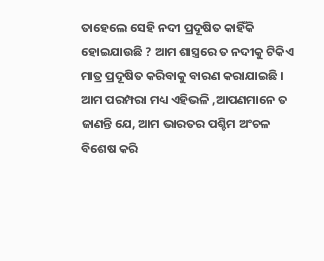ତାହେଲେ ସେହି ନଦୀ ପ୍ରଦୂଷିତ କାହିଁକି ହୋଇଯାଉଛି ? ଆମ ଶାସ୍ତ୍ରରେ ତ ନଦୀକୁ ଟିକିଏ ମାତ୍ର ପ୍ରଦୂଷିତ କରିବାକୁ ବାରଣ କରାଯାଇଛି ।
ଆମ ପରମ୍ପରା ମଧ୍ୟ ଏହିଭଳି ,ଆପଣମାନେ ତ ଜାଣନ୍ତି ଯେ, ଆମ ଭାରତର ପଶ୍ଚିମ ଅଂଚଳ ବିଶେଷ କରି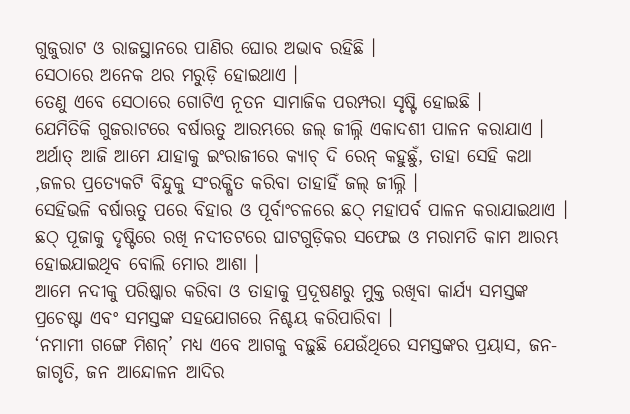ଗୁଜୁରାଟ ଓ ରାଜସ୍ଥାନରେ ପାଣିର ଘୋର ଅଭାବ ରହିଛି ।
ସେଠାରେ ଅନେକ ଥର ମରୁଡ଼ି ହୋଇଥାଏ ।
ତେଣୁ ଏବେ ସେଠାରେ ଗୋଟିଏ ନୂତନ ସାମାଜିକ ପରମ୍ପରା ସୃଷ୍ଟି ହୋଇଛି ।
ଯେମିତିକି ଗୁଜରାଟରେ ବର୍ଷାଋତୁ ଆରମ୍ଭରେ ଜଲ୍ ଜୀଲ୍ନି ଏକାଦଶୀ ପାଳନ କରାଯାଏ ।
ଅର୍ଥାତ୍ ଆଜି ଆମେ ଯାହାକୁ ଇଂରାଜୀରେ କ୍ୟାଚ୍ ଦି ରେନ୍ କହୁଛୁଁ, ତାହା ସେହି କଥା ,ଜଳର ପ୍ରତ୍ୟେକଟି ବିନ୍ଦୁକୁ ସଂରକ୍ଷିତ କରିବା ତାହାହିଁ ଜଲ୍ ଜୀଲ୍ନି ।
ସେହିଭଳି ବର୍ଷାଋତୁ ପରେ ବିହାର ଓ ପୂର୍ବାଂଚଳରେ ଛଠ୍ ମହାପର୍ବ ପାଳନ କରାଯାଇଥାଏ ।
ଛଠ୍ ପୂଜାକୁ ଦୃଷ୍ଟିରେ ରଖି ନଦୀତଟରେ ଘାଟଗୁଡ଼ିକର ସଫେଇ ଓ ମରାମତି କାମ ଆରମ୍ଭ ହୋଇଯାଇଥିବ ବୋଲି ମୋର ଆଶା ।
ଆମେ ନଦୀକୁ ପରିଷ୍କାର କରିବା ଓ ତାହାକୁ ପ୍ରଦୂଷଣରୁ ମୁକ୍ତ ରଖିବା କାର୍ଯ୍ୟ ସମସ୍ତଙ୍କ ପ୍ରଚେଷ୍ଟା ଏବଂ ସମସ୍ତଙ୍କ ସହଯୋଗରେ ନିଶ୍ଚୟ କରିପାରିବା ।
‘ନମାମୀ ଗଙ୍ଗେ ମିଶନ୍’ ମଧ୍ୟ ଏବେ ଆଗକୁ ବଢ଼ୁଛି ଯେଉଁଥିରେ ସମସ୍ତଙ୍କର ପ୍ରୟାସ, ଜନ-ଜାଗୃତି, ଜନ ଆନ୍ଦୋଳନ ଆଦିର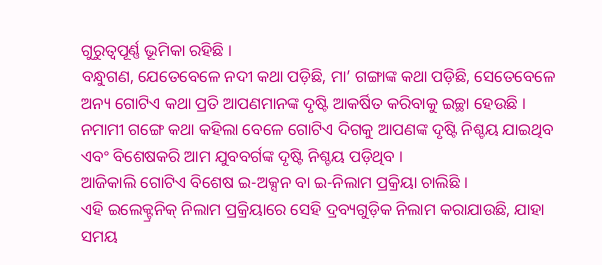ଗୁରୁତ୍ୱପୂର୍ଣ୍ଣ ଭୂମିକା ରହିଛି ।
ବନ୍ଧୁଗଣ, ଯେତେବେଳେ ନଦୀ କଥା ପଡ଼ିଛି, ମା’ ଗଙ୍ଗାଙ୍କ କଥା ପଡ଼ିଛି, ସେତେବେଳେ ଅନ୍ୟ ଗୋଟିଏ କଥା ପ୍ରତି ଆପଣମାନଙ୍କ ଦୃଷ୍ଟି ଆକର୍ଷିତ କରିବାକୁ ଇଚ୍ଛା ହେଉଛି ।
ନମାମୀ ଗଙ୍ଗେ କଥା କହିଲା ବେଳେ ଗୋଟିଏ ଦିଗକୁ ଆପଣଙ୍କ ଦୃଷ୍ଟି ନିଶ୍ଚୟ ଯାଇଥିବ ଏବଂ ବିଶେଷକରି ଆମ ଯୁବବର୍ଗଙ୍କ ଦୃଷ୍ଟି ନିଶ୍ଚୟ ପଡ଼ିଥିବ ।
ଆଜିକାଲି ଗୋଟିଏ ବିଶେଷ ଇ-ଅକ୍ସନ ବା ଇ-ନିଲାମ ପ୍ରକ୍ରିୟା ଚାଲିଛି ।
ଏହି ଇଲେକ୍ଟ୍ରନିକ୍ ନିଲାମ ପ୍ରକ୍ରିୟାରେ ସେହି ଦ୍ରବ୍ୟଗୁଡ଼ିକ ନିଲାମ କରାଯାଉଛି, ଯାହା ସମୟ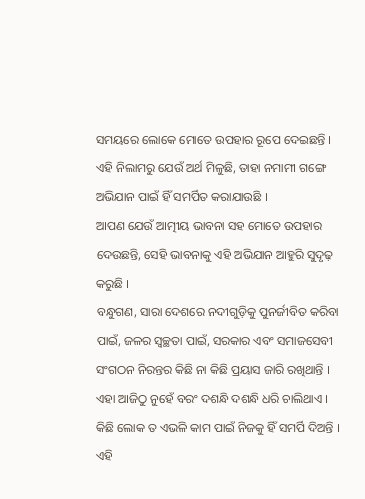ସମୟରେ ଲୋକେ ମୋତେ ଉପହାର ରୂପେ ଦେଇଛନ୍ତି ।
ଏହି ନିଲାମରୁ ଯେଉଁ ଅର୍ଥ ମିଳୁଛି, ତାହା ନମାମୀ ଗଙ୍ଗେ ଅଭିଯାନ ପାଇଁ ହିଁ ସମର୍ପିତ କରାଯାଉଛି ।
ଆପଣ ଯେଉଁ ଆତ୍ମୀୟ ଭାବନା ସହ ମୋତେ ଉପହାର ଦେଉଛନ୍ତି, ସେହି ଭାବନାକୁ ଏହି ଅଭିଯାନ ଆହୁରି ସୁଦୃଢ଼ କରୁଛି ।
ବନ୍ଧୁଗଣ, ସାରା ଦେଶରେ ନଦୀଗୁଡ଼ିକୁ ପୁନର୍ଜୀବିତ କରିବା ପାଇଁ, ଜଳର ସ୍ୱଚ୍ଛତା ପାଇଁ, ସରକାର ଏବଂ ସମାଜସେବୀ ସଂଗଠନ ନିରନ୍ତର କିଛି ନା କିଛି ପ୍ରୟାସ ଜାରି ରଖିଥାନ୍ତି ।
ଏହା ଆଜିଠୁ ନୁହେଁ ବରଂ ଦଶନ୍ଧି ଦଶନ୍ଧି ଧରି ଚାଲିଥାଏ ।
କିଛି ଲୋକ ତ ଏଭଳି କାମ ପାଇଁ ନିଜକୁ ହିଁ ସମର୍ପି ଦିଅନ୍ତି ।
ଏହି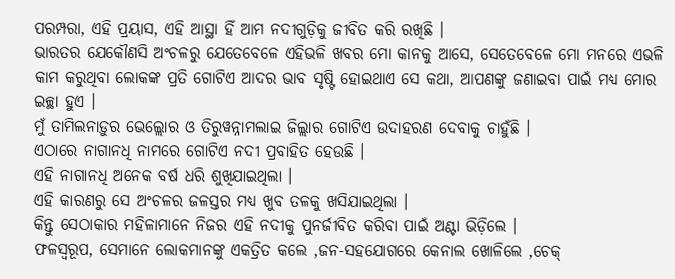ପରମ୍ପରା, ଏହି ପ୍ରୟାସ, ଏହି ଆସ୍ଥା ହିଁ ଆମ ନଦୀଗୁଡ଼ିକୁ ଜୀବିତ କରି ରଖିଛି ।
ଭାରତର ଯେକୌଣସି ଅଂଚଳରୁ ଯେତେବେଳେ ଏହିଭଳି ଖବର ମୋ କାନକୁ ଆସେ, ସେତେବେଳେ ମୋ ମନରେ ଏଭଳି କାମ କରୁଥିବା ଲୋକଙ୍କ ପ୍ରତି ଗୋଟିଏ ଆଦର ଭାବ ସୃଷ୍ଟି ହୋଇଥାଏ ସେ କଥା, ଆପଣଙ୍କୁ ଜଣାଇବା ପାଇଁ ମଧ୍ୟ ମୋର ଇଚ୍ଛା ହୁଏ ।
ମୁଁ ତାମିଲନାଡ଼ୁର ଭେଲ୍ଲୋର ଓ ତିରୁୱନ୍ନାମଲାଇ ଜିଲ୍ଲାର ଗୋଟିଏ ଉଦାହରଣ ଦେବାକୁ ଚାହୁଁଛି ।
ଏଠାରେ ନାଗାନଧି ନାମରେ ଗୋଟିଏ ନଦୀ ପ୍ରବାହିତ ହେଉଛି ।
ଏହି ନାଗାନଧି ଅନେକ ବର୍ଷ ଧରି ଶୁଖିଯାଇଥିଲା ।
ଏହି କାରଣରୁ ସେ ଅଂଚଳର ଜଳସ୍ତର ମଧ୍ୟ ଖୁବ ତଳକୁ ଖସିଯାଇଥିଲା ।
କିନ୍ତୁ ସେଠାକାର ମହିଳାମାନେ ନିଜର ଏହି ନଦୀକୁ ପୁନର୍ଜୀବିତ କରିବା ପାଇଁ ଅଣ୍ଟା ଭିଡ଼ିଲେ ।
ଫଳସ୍ୱରୂପ, ସେମାନେ ଲୋକମାନଙ୍କୁ ଏକତ୍ରିତ କଲେ ,ଜନ-ସହଯୋଗରେ କେନାଲ ଖୋଳିଲେ ,ଚେକ୍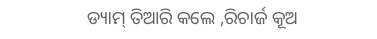ଡ୍ୟାମ୍ ତିଆରି କଲେ ,ରିଚାର୍ଜ କୂଅ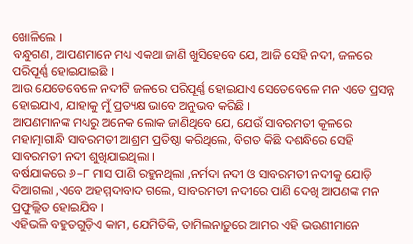ଖୋଳିଲେ ।
ବନ୍ଧୁଗଣ, ଆପଣମାନେ ମଧ୍ୟ ଏକଥା ଜାଣି ଖୁସିହେବେ ଯେ, ଆଜି ସେହି ନଦୀ, ଜଳରେ ପରିପୂର୍ଣ୍ଣ ହୋଇଯାଇଛି ।
ଆଉ ଯେତେବେଳେ ନଦୀଟି ଜଳରେ ପରିପୂର୍ଣ୍ଣ ହୋଇଯାଏ ସେତେବେଳେ ମନ ଏତେ ପ୍ରସନ୍ନ ହୋଇଯାଏ, ଯାହାକୁ ମୁଁ ପ୍ରତ୍ୟକ୍ଷ ଭାବେ ଅନୁଭବ କରିଛି ।
ଆପଣମାନଙ୍କ ମଧ୍ୟରୁ ଅନେକ ଲୋକ ଜାଣିଥିବେ ଯେ, ଯେଉଁ ସାବରମତୀ କୂଳରେ ମହାତ୍ମାଗାନ୍ଧି ସାବରମତୀ ଆଶ୍ରମ ପ୍ରତିଷ୍ଠା କରିଥିଲେ, ବିଗତ କିଛି ଦଶନ୍ଧିରେ ସେହି ସାବରମତୀ ନଦୀ ଶୁଖିଯାଇଥିଲା ।
ବର୍ଷଯାକରେ ୬–୮ ମାସ ପାଣି ରହୁନଥିଲା ,ନର୍ମଦା ନଦୀ ଓ ସାବରମତୀ ନଦୀକୁ ଯୋଡ଼ି ଦିଆଗଲା ,ଏବେ ଅହମ୍ମଦାବାଦ ଗଲେ, ସାବରମତୀ ନଦୀରେ ପାଣି ଦେଖି ଆପଣଙ୍କ ମନ ପ୍ରଫୁଲ୍ଲିତ ହୋଇଯିବ ।
ଏହିଭଳି ବହୁତଗୁଡ଼ିଏ କାମ, ଯେମିତିକି, ତାମିଲନାଡ଼ୁରେ ଆମର ଏହି ଭଉଣୀମାନେ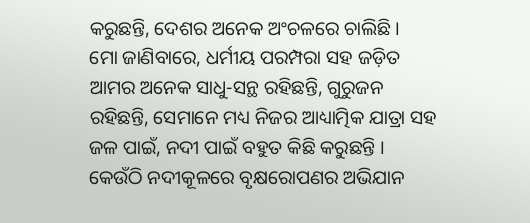କରୁଛନ୍ତି, ଦେଶର ଅନେକ ଅଂଚଳରେ ଚାଲିଛି ।
ମୋ ଜାଣିବାରେ, ଧର୍ମୀୟ ପରମ୍ପରା ସହ ଜଡ଼ିତ ଆମର ଅନେକ ସାଧୁ-ସନ୍ଥ ରହିଛନ୍ତି, ଗୁରୁଜନ ରହିଛନ୍ତି, ସେମାନେ ମଧ୍ୟ ନିଜର ଆଧ୍ୟାତ୍ମିକ ଯାତ୍ରା ସହ ଜଳ ପାଇଁ, ନଦୀ ପାଇଁ ବହୁତ କିଛି କରୁଛନ୍ତି ।
କେଉଁଠି ନଦୀକୂଳରେ ବୃକ୍ଷରୋପଣର ଅଭିଯାନ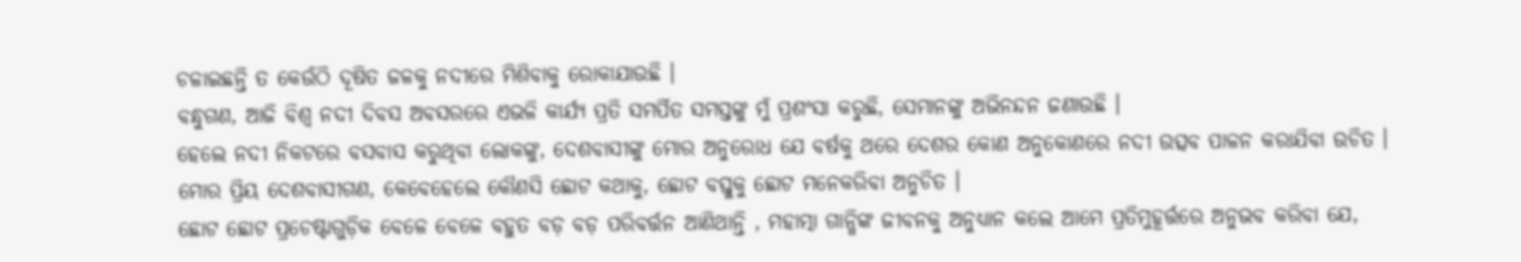ଚଳାଇଛନ୍ତି ତ କେଉଁଠି ଦୂଷିତ ଜଳକୁ ନଦୀରେ ମିଶିବାକୁ ରୋକାଯାଉଛି ।
ବନ୍ଧୁଗଣ, ଆଜି ବିଶ୍ୱ ନଦୀ ଦିବସ ଅବସରରେ ଏଭଳି କାର୍ଯ୍ୟ ପ୍ରତି ସମର୍ପିତ ସମସ୍ତଙ୍କୁ ମୁଁ ପ୍ରଶଂସା କରୁଛି, ସେମାନଙ୍କୁ ଅଭିନନ୍ଦନ ଜଣାଉଛି ।
ହେଲେ ନଦୀ ନିକଟରେ ବସବାସ କରୁଥିବା ଲୋକଙ୍କୁ, ଦେଶବାସୀଙ୍କୁ ମୋର ଅନୁରୋଧ ଯେ ବର୍ଷକୁ ଥରେ ଦେଶର କୋଣ ଅନୁକୋଣରେ ନଦୀ ଉତ୍ସବ ପାଳନ କରାଯିବା ଉଚିତ ।
ମୋର ପ୍ରିୟ ଦେଶବାସୀଗଣ, କେବେହେଲେ କୌଣସି ଛୋଟ କଥାକୁ, ଛୋଟ ବସ୍ତୁକୁ ଛୋଟ ମନେକରିବା ଅନୁଚିତ ।
ଛୋଟ ଛୋଟ ପ୍ରଚେଷ୍ଟାଗୁଡ଼ିକ ବେଳେ ବେଳେ ବହୁତ ବଡ଼ ବଡ଼ ପରିବର୍ତ୍ତନ ଆଣିଥାନ୍ତି , ମହାତ୍ମା ଗାନ୍ଧିଙ୍କ ଜୀବନକୁ ଅନୁଧ୍ୟାନ କଲେ ଆମେ ପ୍ରତିମୁହୂର୍ତ୍ତରେ ଅନୁଭବ କରିବା ଯେ,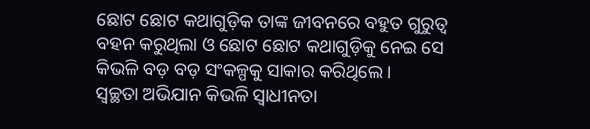ଛୋଟ ଛୋଟ କଥାଗୁଡ଼ିକ ତାଙ୍କ ଜୀବନରେ ବହୁତ ଗୁରୁତ୍ୱ ବହନ କରୁଥିଲା ଓ ଛୋଟ ଛୋଟ କଥାଗୁଡ଼ିକୁ ନେଇ ସେ କିଭଳି ବଡ଼ ବଡ଼ ସଂକଳ୍ପକୁ ସାକାର କରିଥିଲେ ।
ସ୍ୱଚ୍ଛତା ଅଭିଯାନ କିଭଳି ସ୍ୱାଧୀନତା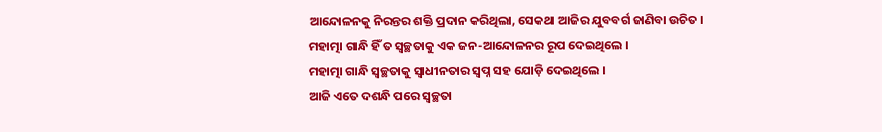ଆନ୍ଦୋଳନକୁ ନିରନ୍ତର ଶକ୍ତି ପ୍ରଦାନ କରିଥିଲା, ସେକଥା ଆଜିର ଯୁବବର୍ଗ ଜାଣିବା ଉଚିତ ।
ମହାତ୍ମା ଗାନ୍ଧି ହିଁ ତ ସ୍ୱଚ୍ଛତାକୁ ଏକ ଜନ-ଆନ୍ଦୋଳନର ରୂପ ଦେଇଥିଲେ ।
ମହାତ୍ମା ଗାନ୍ଧି ସ୍ୱଚ୍ଛତାକୁ ସ୍ୱାଧୀନତାର ସ୍ୱପ୍ନ ସହ ଯୋଡ଼ି ଦେଇଥିଲେ ।
ଆଜି ଏତେ ଦଶନ୍ଧି ପରେ ସ୍ୱଚ୍ଛତା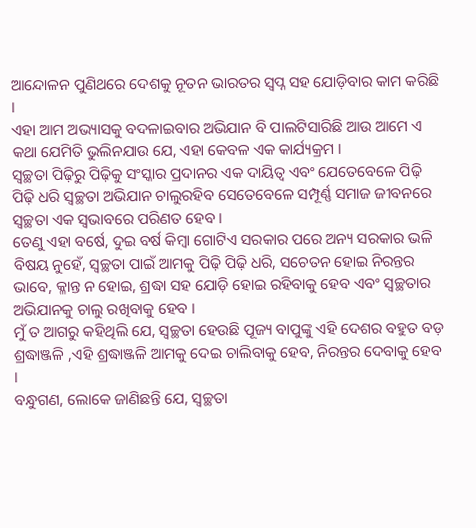ଆନ୍ଦୋଳନ ପୁଣିଥରେ ଦେଶକୁ ନୂତନ ଭାରତର ସ୍ୱପ୍ନ ସହ ଯୋଡ଼ିବାର କାମ କରିଛି ।
ଏହା ଆମ ଅଭ୍ୟାସକୁ ବଦଳାଇବାର ଅଭିଯାନ ବି ପାଲଟିସାରିଛି ଆଉ ଆମେ ଏ କଥା ଯେମିତି ଭୁଲିନଯାଉ ଯେ, ଏହା କେବଳ ଏକ କାର୍ଯ୍ୟକ୍ରମ ।
ସ୍ୱଚ୍ଛତା ପିଢ଼ିରୁ ପିଢ଼ିକୁ ସଂସ୍କାର ପ୍ରଦାନର ଏକ ଦାୟିତ୍ୱ ଏବଂ ଯେତେବେଳେ ପିଢ଼ି ପିଢ଼ି ଧରି ସ୍ୱଚ୍ଛତା ଅଭିଯାନ ଚାଲୁରହିବ ସେତେବେଳେ ସମ୍ପୂର୍ଣ୍ଣ ସମାଜ ଜୀବନରେ ସ୍ୱଚ୍ଛତା ଏକ ସ୍ୱଭାବରେ ପରିଣତ ହେବ ।
ତେଣୁ ଏହା ବର୍ଷେ, ଦୁଇ ବର୍ଷ କିମ୍ବା ଗୋଟିଏ ସରକାର ପରେ ଅନ୍ୟ ସରକାର ଭଳି ବିଷୟ ନୁହେଁ, ସ୍ୱଚ୍ଛତା ପାଇଁ ଆମକୁ ପିଢ଼ି ପିଢ଼ି ଧରି, ସଚେତନ ହୋଇ ନିରନ୍ତର ଭାବେ, କ୍ଳାନ୍ତ ନ ହୋଇ, ଶ୍ରଦ୍ଧା ସହ ଯୋଡ଼ି ହୋଇ ରହିବାକୁ ହେବ ଏବଂ ସ୍ୱଚ୍ଛତାର ଅଭିଯାନକୁ ଚାଲୁ ରଖିବାକୁ ହେବ ।
ମୁଁ ତ ଆଗରୁ କହିଥିଲି ଯେ, ସ୍ୱଚ୍ଛତା ହେଉଛି ପୂଜ୍ୟ ବାପୁଙ୍କୁ ଏହି ଦେଶର ବହୁତ ବଡ଼ ଶ୍ରଦ୍ଧାଞ୍ଜଳି ,ଏହି ଶ୍ରଦ୍ଧାଞ୍ଜଳି ଆମକୁ ଦେଇ ଚାଲିବାକୁ ହେବ, ନିରନ୍ତର ଦେବାକୁ ହେବ ।
ବନ୍ଧୁଗଣ, ଲୋକେ ଜାଣିଛନ୍ତି ଯେ, ସ୍ୱଚ୍ଛତା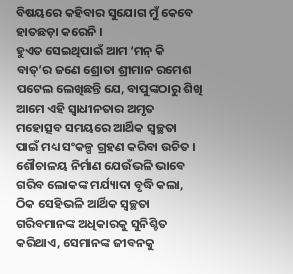ବିଷୟରେ କହିବାର ସୁଯୋଗ ମୁଁ କେବେ ହାତଛଡ଼ା କରେନି ।
ହୁଏତ ସେଇଥିପାଇଁ ଆମ ‘ମନ୍ କି ବାତ୍’ର ଜଣେ ଶ୍ରୋତା ଶ୍ରୀମାନ ରମେଶ ପଟେଲ ଲେଖିଛନ୍ତି ଯେ, ବାପୁଙ୍କଠାରୁ ଶିଖି ଆମେ ଏହି ସ୍ୱାଧୀନତାର ଅମୃତ ମହୋତ୍ସବ ସମୟରେ ଆର୍ଥିକ ସ୍ୱଚ୍ଛତା ପାଇଁ ମଧ୍ୟ ସଂକଳ୍ପ ଗ୍ରହଣ କରିବା ଉଚିତ ।
ଶୌଚାଳୟ ନିର୍ମାଣ ଯେଉଁଭଳି ଭାବେ ଗରିବ ଲୋକଙ୍କ ମର୍ଯ୍ୟାଦା ବୃଦ୍ଧି କଲା, ଠିକ ସେହିଭଳି ଆର୍ଥିକ ସ୍ୱଚ୍ଛତା ଗରିବମାନଙ୍କ ଅଧିକାରକୁ ସୁନିଶ୍ଚିତ କରିଥାଏ, ସେମାନଙ୍କ ଜୀବନକୁ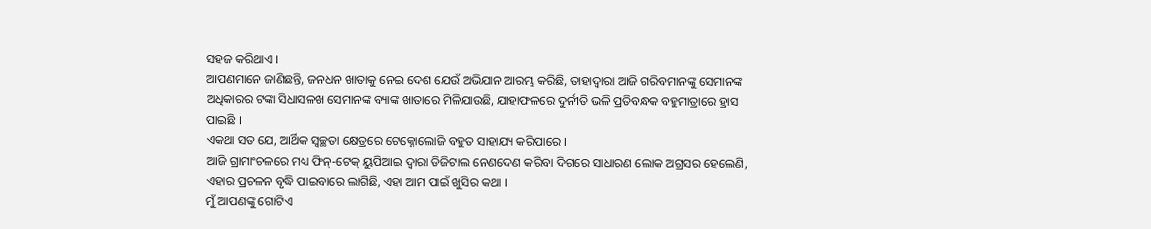ସହଜ କରିଥାଏ ।
ଆପଣମାନେ ଜାଣିଛନ୍ତି, ଜନଧନ ଖାତାକୁ ନେଇ ଦେଶ ଯେଉଁ ଅଭିଯାନ ଆରମ୍ଭ କରିଛି, ତାହାଦ୍ୱାରା ଆଜି ଗରିବମାନଙ୍କୁ ସେମାନଙ୍କ ଅଧିକାରର ଟଙ୍କା ସିଧାସଳଖ ସେମାନଙ୍କ ବ୍ୟାଙ୍କ ଖାତାରେ ମିଳିଯାଉଛି, ଯାହାଫଳରେ ଦୁର୍ନୀତି ଭଳି ପ୍ରତିବନ୍ଧକ ବହୁମାତ୍ରାରେ ହ୍ରାସ ପାଇଛି ।
ଏକଥା ସତ ଯେ, ଆର୍ଥିକ ସ୍ୱଚ୍ଛତା କ୍ଷେତ୍ରରେ ଟେକ୍ନୋଲୋଜି ବହୁତ ସାହାଯ୍ୟ କରିପାରେ ।
ଆଜି ଗ୍ରାମାଂଚଳରେ ମଧ୍ୟ ଫିନ୍-ଟେକ୍ ୟୁପିଆଇ ଦ୍ୱାରା ଡିଜିଟାଲ ନେଣଦେଣ କରିବା ଦିଗରେ ସାଧାରଣ ଲୋକ ଅଗ୍ରସର ହେଲେଣି, ଏହାର ପ୍ରଚଳନ ବୃଦ୍ଧି ପାଇବାରେ ଲାଗିଛି, ଏହା ଆମ ପାଇଁ ଖୁସିର କଥା ।
ମୁଁ ଆପଣଙ୍କୁ ଗୋଟିଏ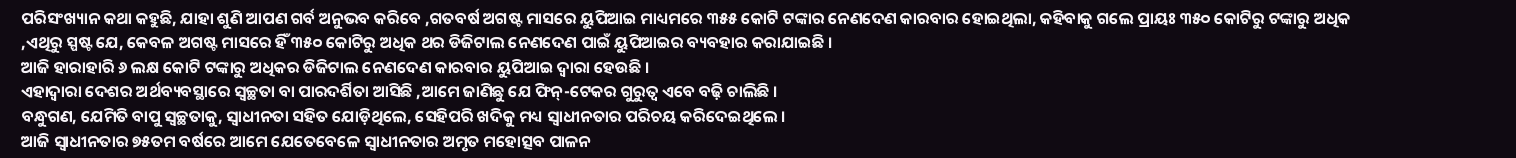ପରିସଂଖ୍ୟାନ କଥା କହୁଛି, ଯାହା ଶୁଣି ଆପଣ ଗର୍ବ ଅନୁଭବ କରିବେ ,ଗତବର୍ଷ ଅଗଷ୍ଟ ମାସରେ ୟୁପିଆଇ ମାଧ୍ୟମରେ ୩୫୫ କୋଟି ଟଙ୍କାର ନେଣଦେଣ କାରବାର ହୋଇଥିଲା, କହିବାକୁ ଗଲେ ପ୍ରାୟଃ ୩୫୦ କୋଟିରୁ ଟଙ୍କାରୁ ଅଧିକ ,ଏଥିରୁ ସ୍ପଷ୍ଟ ଯେ, କେବଳ ଅଗଷ୍ଟ ମାସରେ ହିଁ ୩୫୦ କୋଟିରୁ ଅଧିକ ଥର ଡିଜିଟାଲ ନେଣଦେଣ ପାଇଁ ୟୁପିଆଇର ବ୍ୟବହାର କରାଯାଇଛି ।
ଆଜି ହାରାହାରି ୬ ଲକ୍ଷ କୋଟି ଟଙ୍କାରୁ ଅଧିକର ଡିଜିଟାଲ ନେଣଦେଣ କାରବାର ୟୁପିଆଇ ଦ୍ୱାରା ହେଉଛି ।
ଏହାଦ୍ୱାରା ଦେଶର ଅର୍ଥବ୍ୟବସ୍ଥାରେ ସ୍ୱଚ୍ଛତା ବା ପାରଦର୍ଶିତା ଆସିଛି ,ଆମେ ଜାଣିଛୁ ଯେ ଫିନ୍-ଟେକର ଗୁରୁତ୍ୱ ଏବେ ବଢ଼ି ଚାଲିଛି ।
ବନ୍ଧୁଗଣ, ଯେମିତି ବାପୁ ସ୍ୱଚ୍ଛତାକୁ, ସ୍ୱାଧୀନତା ସହିତ ଯୋଡ଼ିଥିଲେ, ସେହିପରି ଖଦିକୁ ମଧ୍ୟ ସ୍ୱାଧୀନତାର ପରିଚୟ କରିଦେଇଥିଲେ ।
ଆଜି ସ୍ୱାଧୀନତାର ୭୫ତମ ବର୍ଷରେ ଆମେ ଯେତେବେଳେ ସ୍ୱାଧୀନତାର ଅମୃତ ମହୋତ୍ସବ ପାଳନ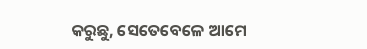କରୁଛୁ, ସେତେବେଳେ ଆମେ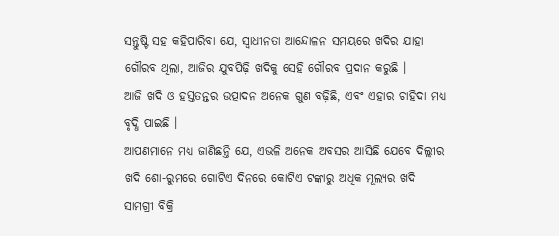ସନ୍ତୁଷ୍ଟି ସହ କହିପାରିବା ଯେ, ସ୍ୱାଧୀନତା ଆନ୍ଦୋଳନ ସମୟରେ ଖଦିର ଯାହା ଗୌରବ ଥିଲା, ଆଜିର ଯୁବପିଢ଼ି ଖଦିକୁ ସେହି ଗୌରବ ପ୍ରଦାନ କରୁଛି ।
ଆଜି ଖଦି ଓ ହସ୍ତତନ୍ତର ଉତ୍ପାଦନ ଅନେକ ଗୁଣ ବଢ଼ିଛି, ଏବଂ ଏହାର ଚାହିଦା ମଧ୍ୟ ବୃଦ୍ଧି ପାଇଛି ।
ଆପଣମାନେ ମଧ୍ୟ ଜାଣିଛନ୍ତି ଯେ, ଏଭଳି ଅନେକ ଅବସର ଆସିଛି ଯେବେ ଦିଲ୍ଲୀର ଖଦି ଶୋ-ରୁମରେ ଗୋଟିଏ ଦିନରେ କୋଟିଏ ଟଙ୍କାରୁ ଅଧିକ ମୂଲ୍ୟର ଖଦି ସାମଗ୍ରୀ ବିକ୍ରି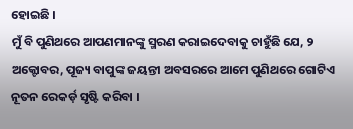ହୋଇଛି ।
ମୁଁ ବି ପୁଣିଥରେ ଆପଣମାନଙ୍କୁ ସ୍ମରଣ କରାଇଦେବାକୁ ଚାହୁଁଛି ଯେ, ୨ ଅକ୍ଟୋବର, ପୂଜ୍ୟ ବାପୁଙ୍କ ଜୟନ୍ତୀ ଅବସରରେ ଆମେ ପୁଣିଥରେ ଗୋଟିଏ ନୂତନ ରେକର୍ଡ଼ ସୃଷ୍ଟି କରିବା ।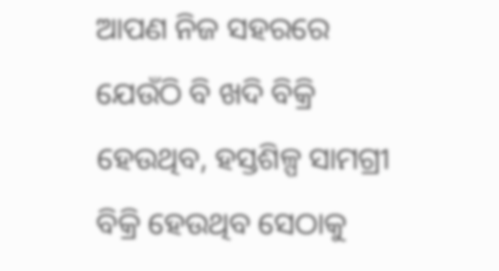ଆପଣ ନିଜ ସହରରେ ଯେଉଁଠି ବି ଖଦି ବିକ୍ରି ହେଉଥିବ, ହସ୍ତଶିଳ୍ପ ସାମଗ୍ରୀ ବିକ୍ରି ହେଉଥିବ ସେଠାକୁ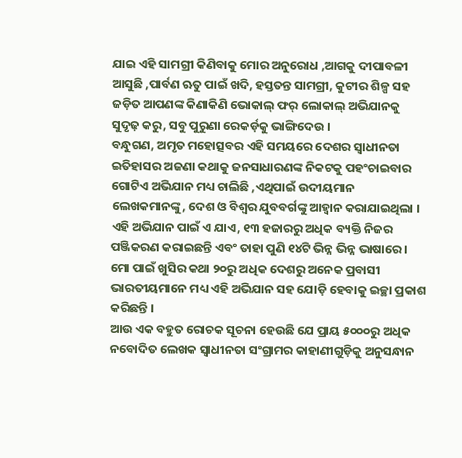ଯାଇ ଏହି ସାମଗ୍ରୀ କିଣିବାକୁ ମୋର ଅନୁରୋଧ ,ଆଗକୁ ଦୀପାବଳୀ ଆସୁଛି ,ପାର୍ବଣ ଋତୁ ପାଇଁ ଖଦି, ହସ୍ତତନ୍ତ ସାମଗ୍ରୀ, କୁଟୀର ଶିଳ୍ପ ସହ ଜଡ଼ିତ ଆପଣଙ୍କ କିଣାକିଣି ଭୋକାଲ୍ ଫର୍ ଲୋକାଲ୍ ଅଭିଯାନକୁ ସୁଦୃଢ଼ କରୁ, ସବୁ ପୁରୁଣା ରେକର୍ଡ଼କୁ ଭାଙ୍ଗିଦେଉ ।
ବନ୍ଧୁଗଣ, ଅମୃତ ମହୋତ୍ସବର ଏହି ସମୟରେ ଦେଶର ସ୍ୱାଧୀନତା ଇତିହାସର ଅଜଣା କଥାକୁ ଜନସାଧାରଣଙ୍କ ନିକଟକୁ ପହଂଚାଇବାର ଗୋଟିଏ ଅଭିଯାନ ମଧ୍ୟ ଚାଲିଛି ,ଏଥିପାଇଁ ଉଦୀୟମାନ ଲେଖକମାନଙ୍କୁ, ଦେଶ ଓ ବିଶ୍ୱର ଯୁବବର୍ଗଙ୍କୁ ଆହ୍ୱାନ କରାଯାଇଥିଲା ।
ଏହି ଅଭିଯାନ ପାଇଁ ଏ ଯାଏ, ୧୩ ହଜାରରୁ ଅଧିକ ବ୍ୟକ୍ତି ନିଜର ପଞ୍ଜିକରଣ କରାଇଛନ୍ତି ଏବଂ ତାହା ପୁଣି ୧୪ଟି ଭିନ୍ନ ଭିନ୍ନ ଭାଷାରେ ।
ମୋ ପାଇଁ ଖୁସିର କଥା ୨୦ରୁ ଅଧିକ ଦେଶରୁ ଅନେକ ପ୍ରବାସୀ ଭାରତୀୟମାନେ ମଧ୍ୟ ଏହି ଅଭିଯାନ ସହ ଯୋଡ଼ି ହେବାକୁ ଇଚ୍ଛା ପ୍ରକାଶ କରିଛନ୍ତି ।
ଆଉ ଏକ ବହୁତ ରୋଚକ ସୂଚନା ହେଉଛି ଯେ ପ୍ରାୟ ୫୦୦୦ରୁ ଅଧିକ ନବୋଦିତ ଲେଖକ ସ୍ୱାଧୀନତା ସଂଗ୍ରାମର କାହାଣୀଗୁଡ଼ିକୁ ଅନୁସନ୍ଧାନ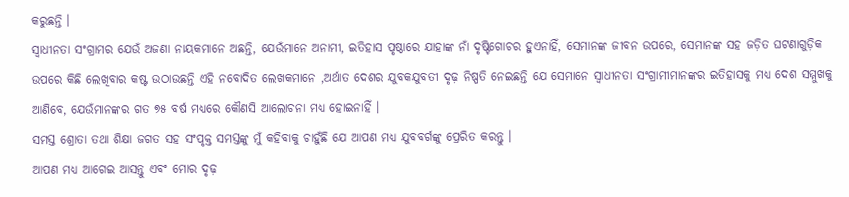କରୁଛନ୍ତି ।
ସ୍ୱାଧୀନତା ସଂଗ୍ରାମର ଯେଉଁ ଅଜଣା ନାୟକମାନେ ଅଛନ୍ତି, ଯେଉଁମାନେ ଅନାମୀ, ଇତିହାସ ପୃଷ୍ଠାରେ ଯାହାଙ୍କ ନାଁ ଦୃଷ୍ଟିଗୋଚର ହୁଏନାହିଁ, ସେମାନଙ୍କ ଜୀବନ ଉପରେ, ସେମାନଙ୍କ ସହ ଜଡ଼ିତ ଘଟଣାଗୁଡ଼ିକ ଉପରେ କିଛି ଲେଖିବାର କଷ୍ଟ ଉଠାଉଛନ୍ତି ଏହି ନବୋଦିତ ଲେଖକମାନେ ,ଅର୍ଥାତ ଦେଶର ଯୁବକଯୁବତୀ ଦୃଢ଼ ନିଷ୍ପତି ନେଇଛନ୍ତି ଯେ ସେମାନେ ସ୍ୱାଧୀନତା ସଂଗ୍ରାମୀମାନଙ୍କର ଇତିହାସକୁ ମଧ୍ୟ ଦେଶ ସମ୍ମୁଖକୁ ଆଣିବେ, ଯେଉଁମାନଙ୍କର ଗତ ୭୫ ବର୍ଷ ମଧ୍ୟରେ କୌଣସି ଆଲୋଚନା ମଧ୍ୟ ହୋଇନାହିଁ ।
ସମସ୍ତ ଶ୍ରୋତା ତଥା ଶିକ୍ଷା ଜଗତ ସହ ସଂପୃକ୍ତ ସମସ୍ତଙ୍କୁ ମୁଁ କହିବାକୁ ଚାହୁଁଛି ଯେ ଆପଣ ମଧ୍ୟ ଯୁବବର୍ଗଙ୍କୁ ପ୍ରେରିତ କରନ୍ତୁ ।
ଆପଣ ମଧ୍ୟ ଆଗେଇ ଆସନ୍ତୁ ଏବଂ ମୋର ଦୃଢ଼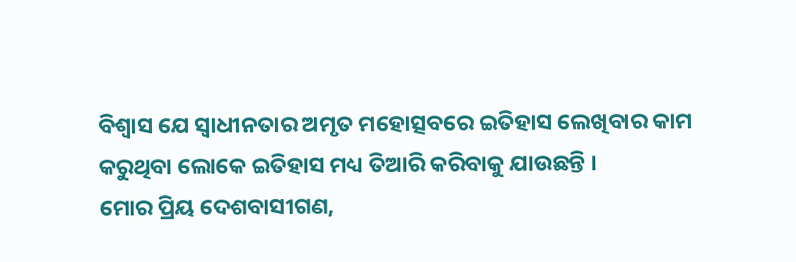ବିଶ୍ୱାସ ଯେ ସ୍ୱାଧୀନତାର ଅମୃତ ମହୋତ୍ସବରେ ଇତିହାସ ଲେଖିବାର କାମ କରୁଥିବା ଲୋକେ ଇତିହାସ ମଧ୍ୟ ତିଆରି କରିବାକୁ ଯାଉଛନ୍ତି ।
ମୋର ପ୍ରିୟ ଦେଶବାସୀଗଣ,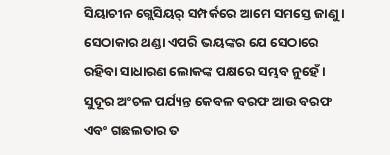ସିୟାଚୀନ ଗ୍ଲେସିୟର୍ ସମ୍ପର୍କରେ ଆମେ ସମସ୍ତେ ଜାଣୁ ।
ସେଠାକାର ଥଣ୍ଡା ଏପରି ଭୟଙ୍କର ଯେ ସେଠାରେ ରହିବା ସାଧାରଣ ଲୋକଙ୍କ ପକ୍ଷରେ ସମ୍ଭବ ନୁହେଁ ।
ସୁଦୂର ଅଂଚଳ ପର୍ଯ୍ୟନ୍ତ କେବଳ ବରଫ ଆଉ ବରଫ ଏବଂ ଗଛଲତାର ତ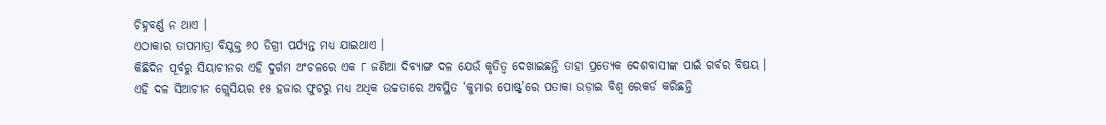ଚିହ୍ନବର୍ଣ୍ଣ ନ ଥାଏ ।
ଏଠାକାର ତାପମାତ୍ରା ବିଯୁକ୍ତ ୬୦ ଡିଗ୍ରୀ ପର୍ଯ୍ୟନ୍ତ ମଧ୍ୟ ଯାଇଥାଏ ।
କିଛିଦିନ ପୂର୍ବରୁ ସିୟାଚୀନର ଏହି ଦୁର୍ଗମ ଅଂଚଳରେ ଏକ ୮ ଜଣିଆ ଦିବ୍ୟାଙ୍ଗ ଦଳ ଯେଉଁ କୃତିତ୍ୱ ଦେଖାଇଛନ୍ତି ତାହା ପ୍ରତ୍ୟେକ ଦେଶବାସୀଙ୍କ ପାଇଁ ଗର୍ବର ବିଷୟ ।
ଏହି ଦଳ ସିଆଚୀନ ଗ୍ଲେସିୟର ୧୫ ହଜାର ଫୁଟରୁ ମଧ୍ୟ ଅଧିକ ଉଚ୍ଚତାରେ ଅବସ୍ଥିତ ‘କୁମାର ପୋଷ୍ଟ୍’ରେ ପତାକା ଉଡ଼ାଇ ବିଶ୍ୱ ରେକର୍ଡ କରିଛନ୍ତି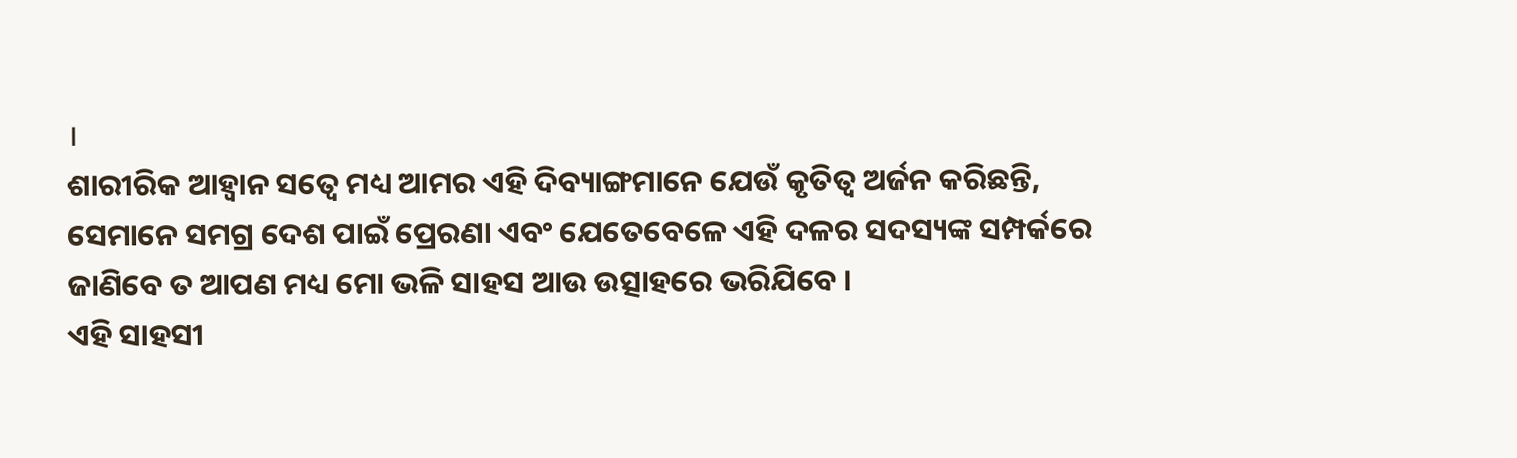।
ଶାରୀରିକ ଆହ୍ୱାନ ସତ୍ୱେ ମଧ୍ୟ ଆମର ଏହି ଦିବ୍ୟାଙ୍ଗମାନେ ଯେଉଁ କୃତିତ୍ୱ ଅର୍ଜନ କରିଛନ୍ତି, ସେମାନେ ସମଗ୍ର ଦେଶ ପାଇଁ ପ୍ରେରଣା ଏବଂ ଯେତେବେଳେ ଏହି ଦଳର ସଦସ୍ୟଙ୍କ ସମ୍ପର୍କରେ ଜାଣିବେ ତ ଆପଣ ମଧ୍ୟ ମୋ ଭଳି ସାହସ ଆଉ ଉତ୍ସାହରେ ଭରିଯିବେ ।
ଏହି ସାହସୀ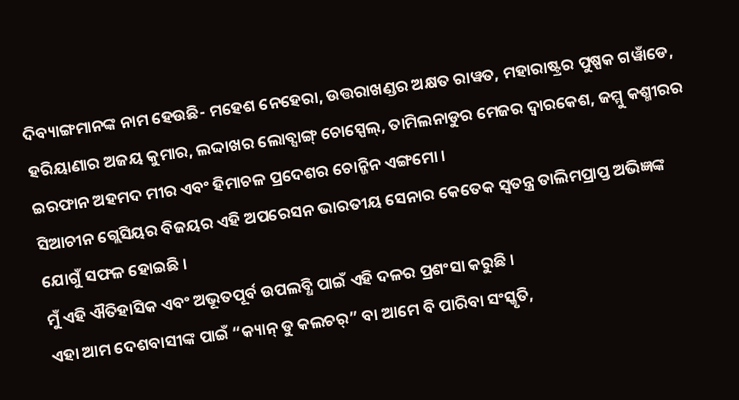ଦିବ୍ୟାଙ୍ଗମାନଙ୍କ ନାମ ହେଉଛି- ମହେଶ ନେହେରା, ଉତ୍ତରାଖଣ୍ଡର ଅକ୍ଷତ ରାୱତ, ମହାରାଷ୍ଟ୍ରର ପୁଷ୍ପକ ଗୱାଁଡେ, ହରିୟାଣାର ଅଜୟ କୁମାର, ଲଦ୍ଦାଖର ଲୋବ୍ସାଙ୍ଗ୍ ଚୋସ୍ପେଲ୍, ତାମିଲନାଡୁର ମେଜର ଦ୍ୱାରକେଶ, ଜମ୍ମୁ କଶ୍ମୀରର ଇରଫାନ ଅହମଦ ମୀର ଏବଂ ହିମାଚଳ ପ୍ରଦେଶର ଚୋନ୍ଜିନ ଏଙ୍ଗମୋ ।
ସିଆଚୀନ ଗ୍ଲେସିୟର ବିଜୟର ଏହି ଅପରେସନ ଭାରତୀୟ ସେନାର କେତେକ ସ୍ୱତନ୍ତ୍ର ତାଲିମପ୍ରାପ୍ତ ଅଭିଜ୍ଞଙ୍କ ଯୋଗୁଁ ସଫଳ ହୋଇଛି ।
ମୁଁ ଏହି ଐତିହାସିକ ଏବଂ ଅଭୂତପୂର୍ବ ଉପଲବ୍ଧି ପାଇଁ ଏହି ଦଳର ପ୍ରଶଂସା କରୁଛି ।
ଏହା ଆମ ଦେଶବାସୀଙ୍କ ପାଇଁ “କ୍ୟାନ୍ ଡୁ କଲଚର୍” ବା ଆମେ ବି ପାରିବା ସଂସ୍କୃତି,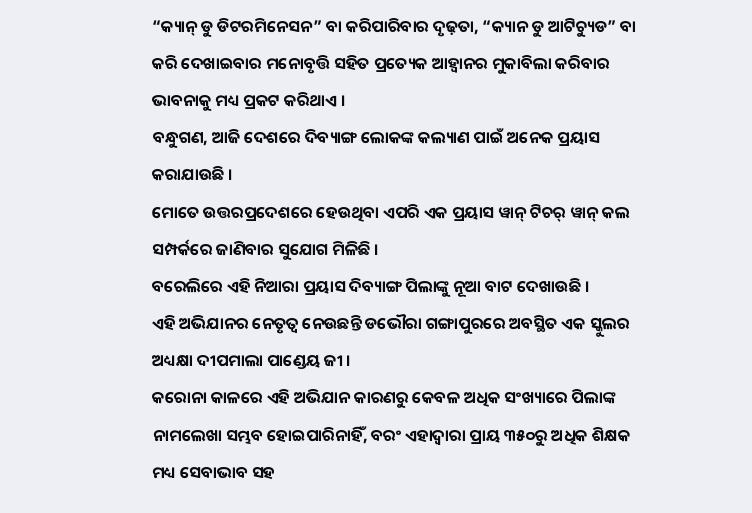“କ୍ୟାନ୍ ଡୁ ଡିଟରମିନେସନ” ବା କରିପାରିବାର ଦୃଢ଼ତା, “କ୍ୟାନ ଡୁ ଆଟିଚ୍ୟୁଡ” ବା କରି ଦେଖାଇବାର ମନୋବୃତ୍ତି ସହିତ ପ୍ରତ୍ୟେକ ଆହ୍ୱାନର ମୁକାବିଲା କରିବାର ଭାବନାକୁ ମଧ୍ୟ ପ୍ରକଟ କରିଥାଏ ।
ବନ୍ଧୁଗଣ, ଆଜି ଦେଶରେ ଦିବ୍ୟାଙ୍ଗ ଲୋକଙ୍କ କଲ୍ୟାଣ ପାଇଁ ଅନେକ ପ୍ରୟାସ କରାଯାଉଛି ।
ମୋତେ ଉତ୍ତରପ୍ରଦେଶରେ ହେଉଥିବା ଏପରି ଏକ ପ୍ରୟାସ ୱାନ୍ ଟିଚର୍ ୱାନ୍ କଲ ସମ୍ପର୍କରେ ଜାଣିବାର ସୁଯୋଗ ମିଳିଛି ।
ବରେଲିରେ ଏହି ନିଆରା ପ୍ରୟାସ ଦିବ୍ୟାଙ୍ଗ ପିଲାଙ୍କୁ ନୂଆ ବାଟ ଦେଖାଉଛି ।
ଏହି ଅଭିଯାନର ନେତୃତ୍ୱ ନେଉଛନ୍ତି ଡଭୌରା ଗଙ୍ଗାପୁରରେ ଅବସ୍ଥିତ ଏକ ସ୍କୁଲର ଅଧ୍ୟକ୍ଷା ଦୀପମାଲା ପାଣ୍ଡେୟ ଜୀ ।
କରୋନା କାଳରେ ଏହି ଅଭିଯାନ କାରଣରୁ କେବଳ ଅଧିକ ସଂଖ୍ୟାରେ ପିଲାଙ୍କ ନାମଲେଖା ସମ୍ଭବ ହୋଇପାରିନାହିଁ, ବରଂ ଏହାଦ୍ୱାରା ପ୍ରାୟ ୩୫୦ରୁ ଅଧିକ ଶିକ୍ଷକ ମଧ୍ୟ ସେବାଭାବ ସହ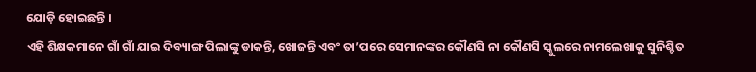ଯୋଡ଼ି ହୋଇଛନ୍ତି ।
ଏହି ଶିକ୍ଷକମାନେ ଗାଁ ଗାଁ ଯାଇ ଦିବ୍ୟାଙ୍ଗ ପିଲାଙ୍କୁ ଡାକନ୍ତି, ଖୋଜନ୍ତି ଏବଂ ତା’ପରେ ସେମାନଙ୍କର କୌଣସି ନା କୌଣସି ସ୍କୁଲରେ ନାମଲେଖାକୁ ସୁନିଶ୍ଚିତ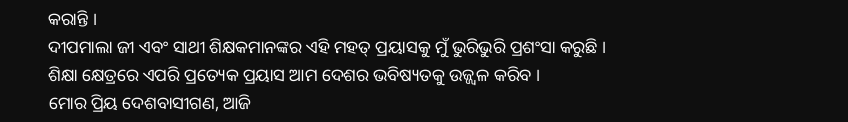କରାନ୍ତି ।
ଦୀପମାଲା ଜୀ ଏବଂ ସାଥୀ ଶିକ୍ଷକମାନଙ୍କର ଏହି ମହତ୍ ପ୍ରୟାସକୁ ମୁଁ ଭୁରିଭୁରି ପ୍ରଶଂସା କରୁଛି ।
ଶିକ୍ଷା କ୍ଷେତ୍ରରେ ଏପରି ପ୍ରତ୍ୟେକ ପ୍ରୟାସ ଆମ ଦେଶର ଭବିଷ୍ୟତକୁ ଉଜ୍ଜ୍ୱଳ କରିବ ।
ମୋର ପ୍ରିୟ ଦେଶବାସୀଗଣ, ଆଜି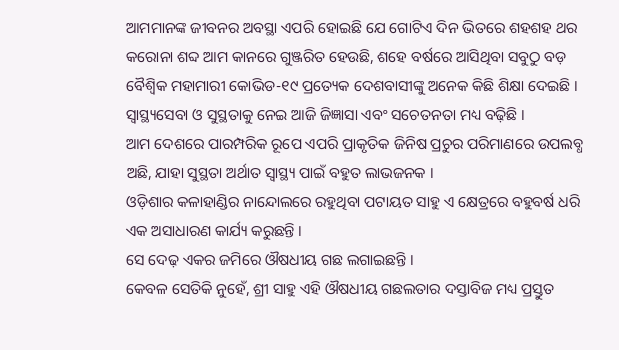ଆମମାନଙ୍କ ଜୀବନର ଅବସ୍ଥା ଏପରି ହୋଇଛି ଯେ ଗୋଟିଏ ଦିନ ଭିତରେ ଶହଶହ ଥର କରୋନା ଶବ୍ଦ ଆମ କାନରେ ଗୁଞ୍ଜରିତ ହେଉଛି, ଶହେ ବର୍ଷରେ ଆସିଥିବା ସବୁଠୁ ବଡ଼ ବୈଶ୍ୱିକ ମହାମାରୀ କୋଭିଡ-୧୯ ପ୍ରତ୍ୟେକ ଦେଶବାସୀଙ୍କୁ ଅନେକ କିଛି ଶିକ୍ଷା ଦେଇଛି ।
ସ୍ୱାସ୍ଥ୍ୟସେବା ଓ ସୁସ୍ଥତାକୁ ନେଇ ଆଜି ଜିଜ୍ଞାସା ଏବଂ ସଚେତନତା ମଧ୍ୟ ବଢ଼ିଛି ।
ଆମ ଦେଶରେ ପାରମ୍ପରିକ ରୂପେ ଏପରି ପ୍ରାକୃତିକ ଜିନିଷ ପ୍ରଚୁର ପରିମାଣରେ ଉପଲବ୍ଧ ଅଛି, ଯାହା ସୁସ୍ଥତା ଅର୍ଥାତ ସ୍ୱାସ୍ଥ୍ୟ ପାଇଁ ବହୁତ ଲାଭଜନକ ।
ଓଡ଼ିଶାର କଳାହାଣ୍ଡିର ନାନ୍ଦୋଲରେ ରହୁଥିବା ପଟାୟତ ସାହୁ ଏ କ୍ଷେତ୍ରରେ ବହୁବର୍ଷ ଧରି ଏକ ଅସାଧାରଣ କାର୍ଯ୍ୟ କରୁଛନ୍ତି ।
ସେ ଦେଢ଼ ଏକର ଜମିରେ ଔଷଧୀୟ ଗଛ ଲଗାଇଛନ୍ତି ।
କେବଳ ସେତିକି ନୁହେଁ, ଶ୍ରୀ ସାହୁ ଏହି ଔଷଧୀୟ ଗଛଲତାର ଦସ୍ତାବିଜ ମଧ୍ୟ ପ୍ରସ୍ତୁତ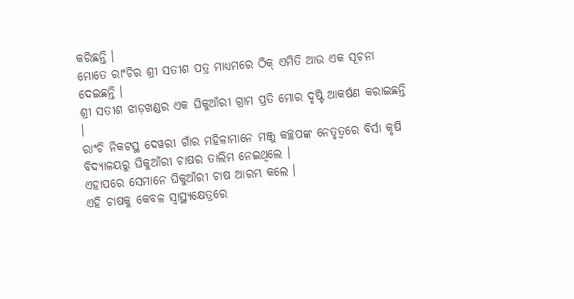କରିଛନ୍ତି ।
ମୋତେ ରାଂଚିର ଶ୍ରୀ ସତୀଶ ପତ୍ର ମାଧ୍ୟମରେ ଠିକ୍ ଏମିତି ଆଉ ଏକ ସୂଚନା ଦେଇଛନ୍ତି ।
ଶ୍ରୀ ସତୀଶ ଝାଡ଼ଖଣ୍ଡର ଏକ ଘିକୁଆଁରୀ ଗ୍ରାମ ପ୍ରତି ମୋର ଦୃଷ୍ଟି ଆକର୍ଷଣ କରାଇଛନ୍ତି ।
ରାଂଚି ନିକଟସ୍ଥ ଦେୱରୀ ଗାଁର ମହିଳାମାନେ ମଞ୍ଜୁ କଚ୍ଛପଙ୍କ ନେତୃତ୍ୱରେ ବିର୍ସା କୃଷି ବିଦ୍ୟାଳୟରୁ ଘିକୁଆଁରୀ ଚାଷର ତାଲିମ ନେଇଥିଲେ ।
ଏହାପରେ ସେମାନେ ଘିକୁଆଁରୀ ଚାଷ ଆରମ୍ଭ କଲେ ।
ଏହି ଚାଷକୁ କେବଳ ସ୍ୱାସ୍ଥ୍ୟକ୍ଷେତ୍ରରେ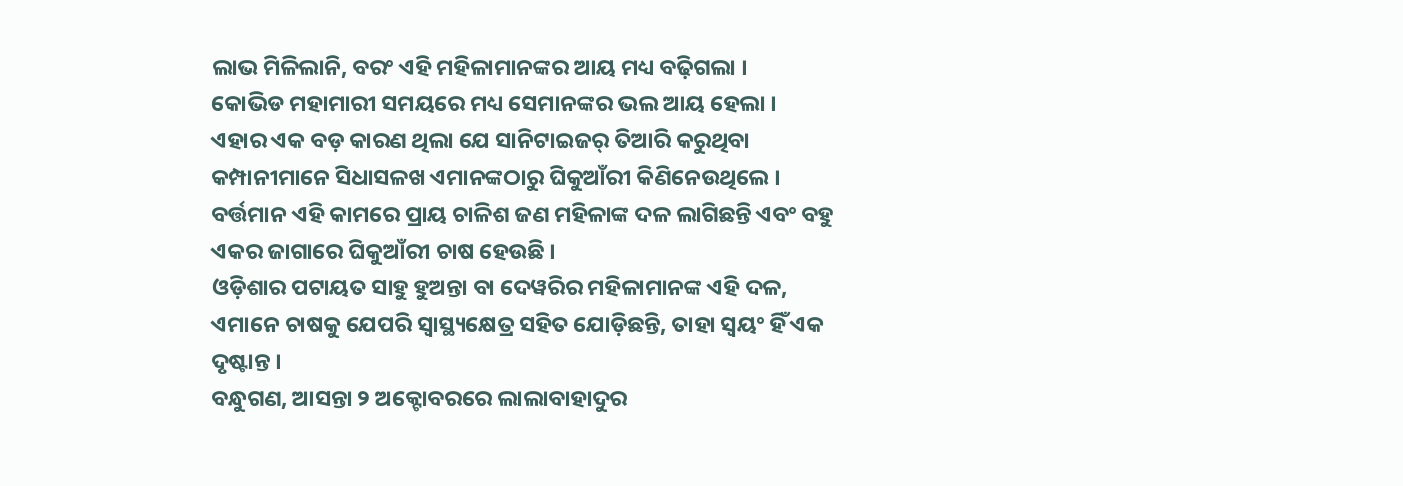ଲାଭ ମିଳିଲାନି, ବରଂ ଏହି ମହିଳାମାନଙ୍କର ଆୟ ମଧ୍ୟ ବଢ଼ିଗଲା ।
କୋଭିଡ ମହାମାରୀ ସମୟରେ ମଧ୍ୟ ସେମାନଙ୍କର ଭଲ ଆୟ ହେଲା ।
ଏହାର ଏକ ବଡ଼ କାରଣ ଥିଲା ଯେ ସାନିଟାଇଜର୍ ତିଆରି କରୁଥିବା କମ୍ପାନୀମାନେ ସିଧାସଳଖ ଏମାନଙ୍କଠାରୁ ଘିକୁଆଁରୀ କିଣିନେଉଥିଲେ ।
ବର୍ତ୍ତମାନ ଏହି କାମରେ ପ୍ରାୟ ଚାଳିଶ ଜଣ ମହିଳାଙ୍କ ଦଳ ଲାଗିଛନ୍ତି ଏବଂ ବହୁ ଏକର ଜାଗାରେ ଘିକୁଆଁରୀ ଚାଷ ହେଉଛି ।
ଓଡ଼ିଶାର ପଟାୟତ ସାହୁ ହୁଅନ୍ତା ବା ଦେୱରିର ମହିଳାମାନଙ୍କ ଏହି ଦଳ, ଏମାନେ ଚାଷକୁ ଯେପରି ସ୍ୱାସ୍ଥ୍ୟକ୍ଷେତ୍ର ସହିତ ଯୋଡ଼ିଛନ୍ତି, ତାହା ସ୍ୱୟଂ ହିଁ ଏକ ଦୃଷ୍ଟାନ୍ତ ।
ବନ୍ଧୁଗଣ, ଆସନ୍ତା ୨ ଅକ୍ଟୋବରରେ ଲାଲାବାହାଦୁର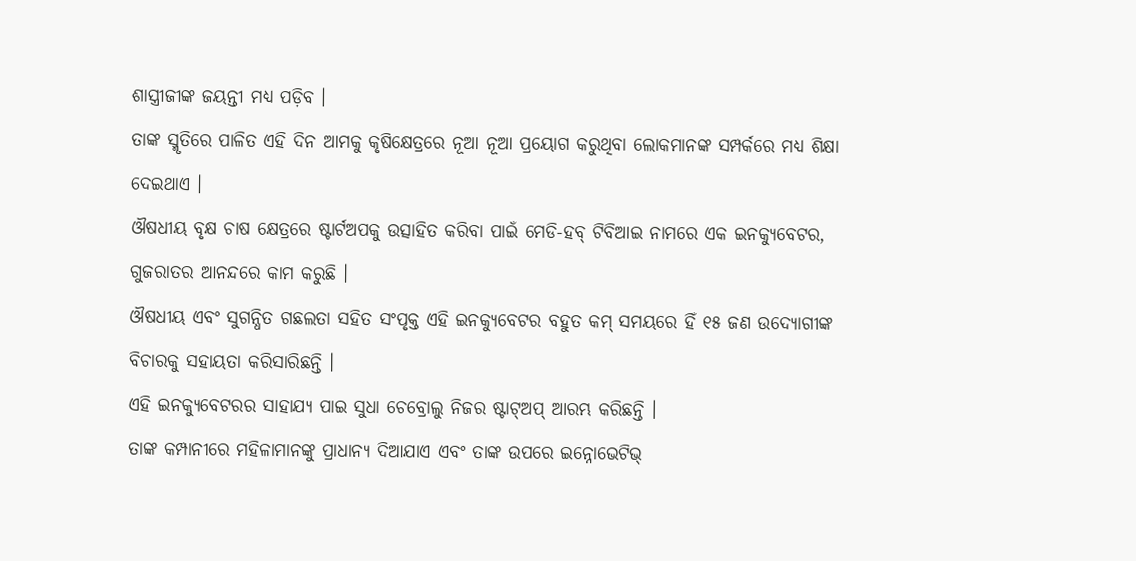ଶାସ୍ତ୍ରୀଜୀଙ୍କ ଜୟନ୍ତୀ ମଧ୍ୟ ପଡ଼ିବ ।
ତାଙ୍କ ସ୍ମୃତିରେ ପାଳିତ ଏହି ଦିନ ଆମକୁ କୃଷିକ୍ଷେତ୍ରରେ ନୂଆ ନୂଆ ପ୍ରୟୋଗ କରୁଥିବା ଲୋକମାନଙ୍କ ସମ୍ପର୍କରେ ମଧ୍ୟ ଶିକ୍ଷା ଦେଇଥାଏ ।
ଔଷଧୀୟ ବୃକ୍ଷ ଚାଷ କ୍ଷେତ୍ରରେ ଷ୍ଟାର୍ଟଅପକୁ ଉତ୍ସାହିତ କରିବା ପାଇଁ ମେଡି-ହବ୍ ଟିବିଆଇ ନାମରେ ଏକ ଇନକ୍ୟୁବେଟର, ଗୁଜରାତର ଆନନ୍ଦରେ କାମ କରୁଛି ।
ଔଷଧୀୟ ଏବଂ ସୁଗନ୍ଧିତ ଗଛଲତା ସହିତ ସଂପୃକ୍ତ ଏହି ଇନକ୍ୟୁବେଟର ବହୁତ କମ୍ ସମୟରେ ହିଁ ୧୫ ଜଣ ଉଦ୍ୟୋଗୀଙ୍କ ବିଚାରକୁ ସହାୟତା କରିସାରିଛନ୍ତି ।
ଏହି ଇନକ୍ୟୁବେଟରର ସାହାଯ୍ୟ ପାଇ ସୁଧା ଚେବ୍ରୋଲୁ ନିଜର ଷ୍ଟାଟ୍ଅପ୍ ଆରମ୍ଭ କରିଛନ୍ତି ।
ତାଙ୍କ କମ୍ପାନୀରେ ମହିଳାମାନଙ୍କୁ ପ୍ରାଧାନ୍ୟ ଦିଆଯାଏ ଏବଂ ତାଙ୍କ ଉପରେ ଇନ୍ନୋଭେଟିଭ୍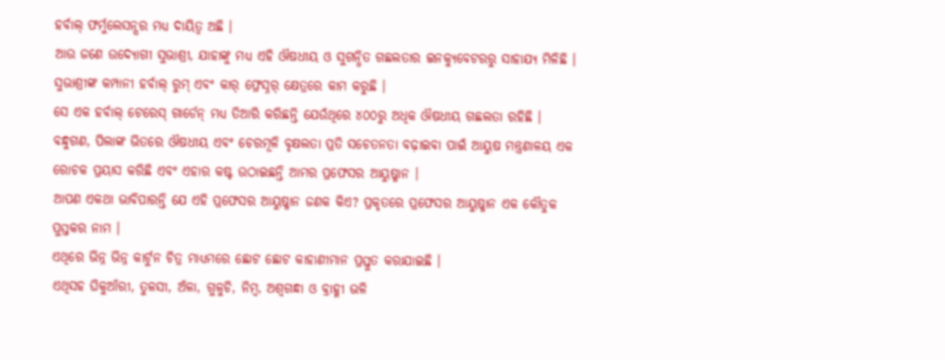ହର୍ବାଲ୍ ଫର୍ମୁଲେସନ୍ସର ମଧ୍ୟ ଦାୟିତ୍ୱ ଅଛି ।
ଆଉ ଜଣେ ଉଦ୍ୟୋଗୀ ସୁଭାଶ୍ରୀ, ଯାହାଙ୍କୁ ମଧ୍ୟ ଏହି ଔଷଧୀୟ ଓ ସୁଗନ୍ଧିତ ଗଛଲତାର ଇନକ୍ୟୁବେଟରରୁ ସାହାଯ୍ୟ ମିଳିଛି ।
ସୁଭାଶ୍ରୀଙ୍କ କମ୍ପାନୀ ହର୍ବାଲ୍ ରୁମ୍ ଏବଂ କାର୍ ଫ୍ରେସ୍ନର୍ କ୍ଷେତ୍ରରେ କାମ କରୁଛି ।
ସେ ଏକ ହର୍ବାଲ୍ ଟେରେସ୍ ଗାର୍ଡେନ୍ ମଧ୍ୟ ତିଆରି କରିଛନ୍ତି ଯେଉଁଥିରେ ୪୦୦ରୁ ଅଧିକ ଔଷଧୀୟ ଗଛଲତା ରହିଛି ।
ବନ୍ଧୁଗଣ, ପିଲାଙ୍କ ଭିତରେ ଔଷଧୀୟ ଏବଂ ଚେରମୂଳି ବୃକ୍ଷଲତା ପ୍ରତି ସଚେତନତା ବଢ଼ାଇବା ପାଇଁ ଆୟୁଷ ମନ୍ତ୍ରଣାଳୟ ଏକ ରୋଚକ ପ୍ରୟାସ କରିଛି ଏବଂ ଏହାର କଷ୍ଟ ଉଠାଇଛନ୍ତି ଆମର ପ୍ରଫେସର ଆୟୁଷ୍ମାନ ।
ଆପଣ ଏକଥା ଭାବିପାରନ୍ତି ଯେ ଏହି ପ୍ରଫେସର ଆୟୁଷ୍ମାନ ଜଣକ କିଏ? ପ୍ରକୃତରେ ପ୍ରଫେସର ଆୟୁଷ୍ମାନ ଏକ କୌତୁକ ପୁସ୍ତକର ନାମ ।
ଏଥିରେ ଭିନ୍ନ ଭିନ୍ନ କାର୍ଟୁନ ଚିତ୍ର ମାଧ୍ୟମରେ ଛୋଟ ଛୋଟ କାହାଣୀମାନ ପ୍ରସ୍ତୁତ କରାଯାଇଛି ।
ଏଥିସହ ଘିକୁଆଁରୀ, ତୁଳସୀ, ଅଁଳା, ଗୁଳୁଚି, ନିମ୍ବ, ଅଶ୍ୱଗନ୍ଧା ଓ ବ୍ରାହ୍ମୀ ଭଳି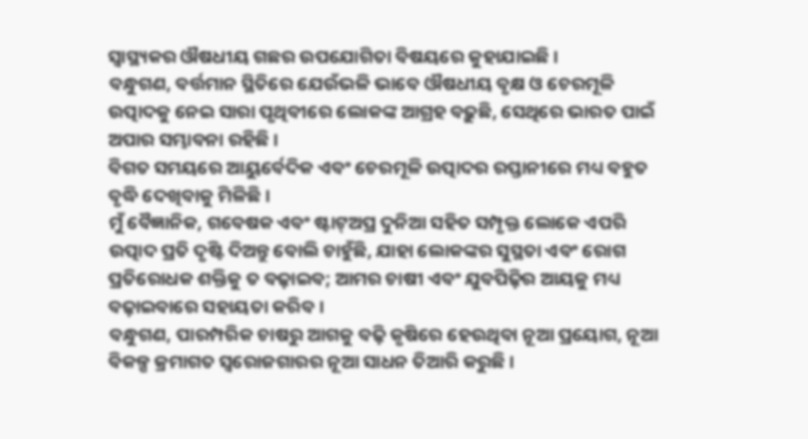ସ୍ୱାସ୍ଥ୍ୟକର ଔଷଧୀୟ ଗଛର ଉପଯୋଗିତା ବିଷୟରେ କୁହାଯାଇଛି ।
ବନ୍ଧୁଗଣ, ବର୍ତ୍ତମାନ ସ୍ଥିତିରେ ଯେଉଁଭଳି ଭାବେ ଔଷଧୀୟ ବୃକ୍ଷ ଓ ଚେରମୂଳି ଉତ୍ପାଦକୁ ନେଇ ସାରା ପୃଥିବୀରେ ଲୋକଙ୍କ ଆଗ୍ରହ ବଢ଼ୁଛି, ସେଥିରେ ଭାରତ ପାଇଁ ଅପାର ସମ୍ଭାବନା ରହିଛି ।
ବିଗତ ସମୟରେ ଆୟୁର୍ବେଦିକ ଏବଂ ଚେରମୂଳି ଉତ୍ପାଦର ରପ୍ତାନୀରେ ମଧ୍ୟ ବହୁତ ବୃଦ୍ଧି ଦେଖିବାକୁ ମିଳିଛି ।
ମୁଁ ବୈଜ୍ଞାନିକ, ଗବେଷକ ଏବଂ ଷ୍ଟାଟ୍ଅପ୍ର ଦୁନିଆ ସହିତ ସମ୍ପୃକ୍ତ ଲୋକେ ଏପରି ଉତ୍ପାଦ ପ୍ରତି ଦୃଷ୍ଟି ଦିଅନ୍ତୁ ବୋଲି ଚାହୁଁଛି, ଯାହା ଲୋକଙ୍କର ସୁସ୍ଥତା ଏବଂ ରୋଗ ପ୍ରତିରୋଧକ ଶକ୍ତିକୁ ତ ବଢ଼ାଇବ; ଆମର ଚାଷୀ ଏବଂ ଯୁବପିଢ଼ିର ଆୟକୁ ମଧ୍ୟ ବଢ଼ାଇବାରେ ସହାୟତା କରିବ ।
ବନ୍ଧୁଗଣ, ପାରମ୍ପରିକ ଚାଷରୁ ଆଗକୁ ବଢ଼ି କୃଷିରେ ହେଉଥିବା ନୂଆ ପ୍ରୟୋଗ, ନୂଆ ବିକଳ୍ପ କ୍ରମାଗତ ସ୍ୱରୋଜଗାରର ନୂଆ ସାଧନ ତିଆରି କରୁଛି ।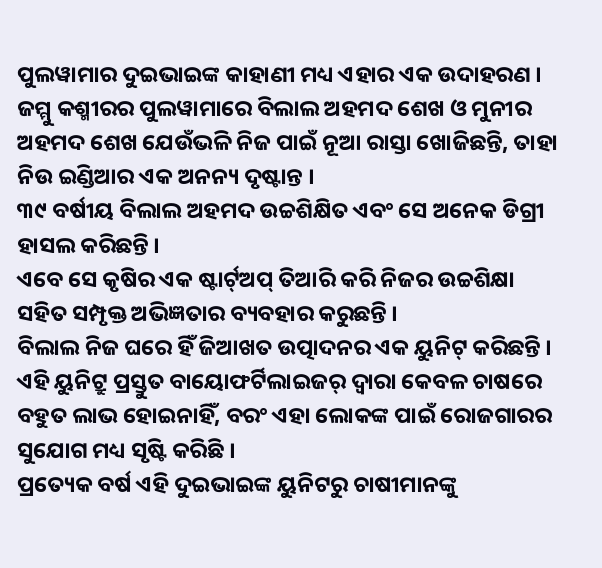ପୁଲୱାମାର ଦୁଇଭାଇଙ୍କ କାହାଣୀ ମଧ୍ୟ ଏହାର ଏକ ଉଦାହରଣ ।
ଜମ୍ମୁ କଶ୍ମୀରର ପୁଲୱାମାରେ ବିଲାଲ ଅହମଦ ଶେଖ ଓ ମୁନୀର ଅହମଦ ଶେଖ ଯେଉଁଭଳି ନିଜ ପାଇଁ ନୂଆ ରାସ୍ତା ଖୋଜିଛନ୍ତି, ତାହା ନିଉ ଇଣ୍ଡିଆର ଏକ ଅନନ୍ୟ ଦୃଷ୍ଟାନ୍ତ ।
୩୯ ବର୍ଷୀୟ ବିଲାଲ ଅହମଦ ଉଚ୍ଚଶିକ୍ଷିତ ଏବଂ ସେ ଅନେକ ଡିଗ୍ରୀ ହାସଲ କରିଛନ୍ତି ।
ଏବେ ସେ କୃଷିର ଏକ ଷ୍ଟାର୍ଟ୍ଅପ୍ ତିଆରି କରି ନିଜର ଉଚ୍ଚଶିକ୍ଷା ସହିତ ସମ୍ପୃକ୍ତ ଅଭିଜ୍ଞତାର ବ୍ୟବହାର କରୁଛନ୍ତି ।
ବିଲାଲ ନିଜ ଘରେ ହିଁ ଜିଆଖତ ଉତ୍ପାଦନର ଏକ ୟୁନିଟ୍ କରିଛନ୍ତି ।
ଏହି ୟୁନିଟ୍ରୁ ପ୍ରସ୍ତୁତ ବାୟୋଫର୍ଟିଲାଇଜର୍ ଦ୍ୱାରା କେବଳ ଚାଷରେ ବହୁତ ଲାଭ ହୋଇନାହିଁ, ବରଂ ଏହା ଲୋକଙ୍କ ପାଇଁ ରୋଜଗାରର ସୁଯୋଗ ମଧ୍ୟ ସୃଷ୍ଟି କରିଛି ।
ପ୍ରତ୍ୟେକ ବର୍ଷ ଏହି ଦୁଇଭାଇଙ୍କ ୟୁନିଟରୁ ଚାଷୀମାନଙ୍କୁ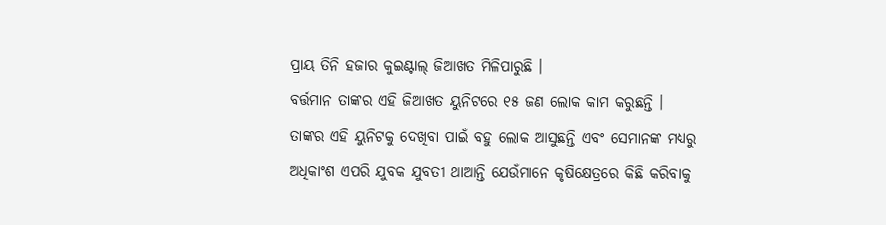ପ୍ରାୟ ତିନି ହଜାର କୁଇଣ୍ଟାଲ୍ ଜିଆଖତ ମିଳିପାରୁଛି ।
ବର୍ତ୍ତମାନ ତାଙ୍କର ଏହି ଜିଆଖତ ୟୁନିଟରେ ୧୫ ଜଣ ଲୋକ କାମ କରୁଛନ୍ତି ।
ତାଙ୍କର ଏହି ୟୁନିଟକୁ ଦେଖିବା ପାଇଁ ବହୁ ଲୋକ ଆସୁଛନ୍ତି ଏବଂ ସେମାନଙ୍କ ମଧ୍ୟରୁ ଅଧିକାଂଶ ଏପରି ଯୁବକ ଯୁବତୀ ଥାଆନ୍ତି ଯେଉଁମାନେ କୃଷିକ୍ଷେତ୍ରରେ କିଛି କରିବାକୁ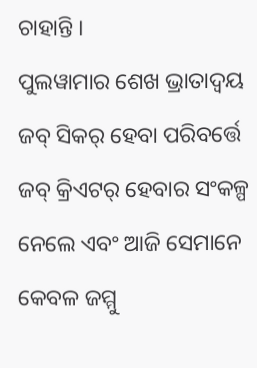ଚାହାନ୍ତି ।
ପୁଲୱାମାର ଶେଖ ଭ୍ରାତାଦ୍ୱୟ ଜବ୍ ସିକର୍ ହେବା ପରିବର୍ତ୍ତେ ଜବ୍ କ୍ରିଏଟର୍ ହେବାର ସଂକଳ୍ପ ନେଲେ ଏବଂ ଆଜି ସେମାନେ କେବଳ ଜମ୍ମୁ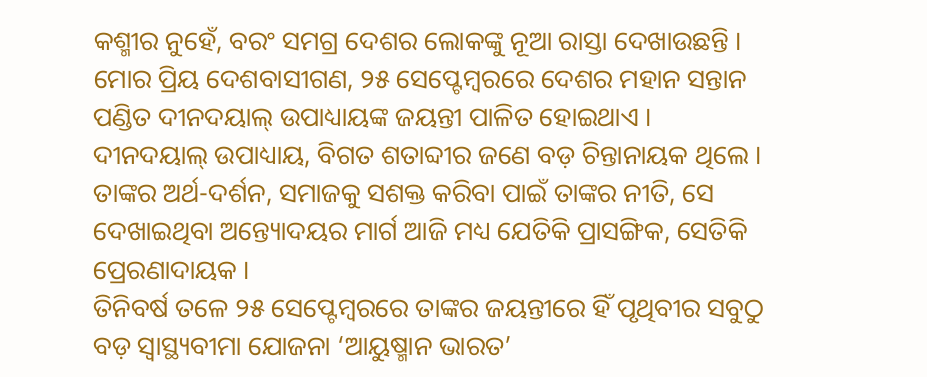କଶ୍ମୀର ନୁହେଁ, ବରଂ ସମଗ୍ର ଦେଶର ଲୋକଙ୍କୁ ନୂଆ ରାସ୍ତା ଦେଖାଉଛନ୍ତି ।
ମୋର ପ୍ରିୟ ଦେଶବାସୀଗଣ, ୨୫ ସେପ୍ଟେମ୍ବରରେ ଦେଶର ମହାନ ସନ୍ତାନ ପଣ୍ଡିତ ଦୀନଦୟାଲ୍ ଉପାଧ୍ୟାୟଙ୍କ ଜୟନ୍ତୀ ପାଳିତ ହୋଇଥାଏ ।
ଦୀନଦୟାଲ୍ ଉପାଧ୍ୟାୟ, ବିଗତ ଶତାବ୍ଦୀର ଜଣେ ବଡ଼ ଚିନ୍ତାନାୟକ ଥିଲେ ।
ତାଙ୍କର ଅର୍ଥ-ଦର୍ଶନ, ସମାଜକୁ ସଶକ୍ତ କରିବା ପାଇଁ ତାଙ୍କର ନୀତି, ସେ ଦେଖାଇଥିବା ଅନ୍ତ୍ୟୋଦୟର ମାର୍ଗ ଆଜି ମଧ୍ୟ ଯେତିକି ପ୍ରାସଙ୍ଗିକ, ସେତିକି ପ୍ରେରଣାଦାୟକ ।
ତିନିବର୍ଷ ତଳେ ୨୫ ସେପ୍ଟେମ୍ବରରେ ତାଙ୍କର ଜୟନ୍ତୀରେ ହିଁ ପୃଥିବୀର ସବୁଠୁ ବଡ଼ ସ୍ୱାସ୍ଥ୍ୟବୀମା ଯୋଜନା ‘ଆୟୁଷ୍ମାନ ଭାରତ’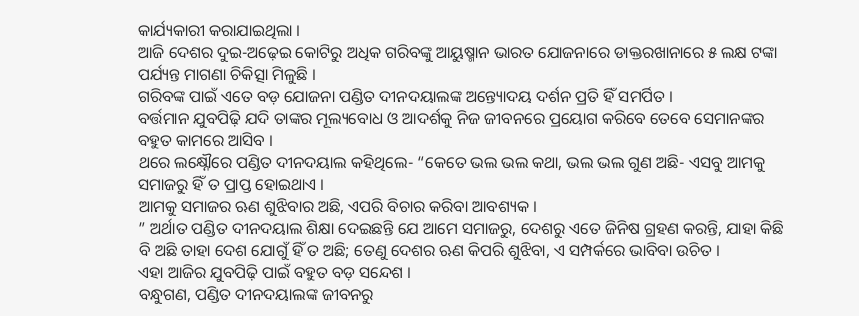କାର୍ଯ୍ୟକାରୀ କରାଯାଇଥିଲା ।
ଆଜି ଦେଶର ଦୁଇ-ଅଢ଼େଇ କୋଟିରୁ ଅଧିକ ଗରିବଙ୍କୁ ଆୟୁଷ୍ମାନ ଭାରତ ଯୋଜନାରେ ଡାକ୍ତରଖାନାରେ ୫ ଲକ୍ଷ ଟଙ୍କା ପର୍ଯ୍ୟନ୍ତ ମାଗଣା ଚିକିତ୍ସା ମିଳୁଛି ।
ଗରିବଙ୍କ ପାଇଁ ଏତେ ବଡ଼ ଯୋଜନା ପଣ୍ଡିତ ଦୀନଦୟାଲଙ୍କ ଅନ୍ତ୍ୟୋଦୟ ଦର୍ଶନ ପ୍ରତି ହିଁ ସମର୍ପିତ ।
ବର୍ତ୍ତମାନ ଯୁବପିଢ଼ି ଯଦି ତାଙ୍କର ମୂଲ୍ୟବୋଧ ଓ ଆଦର୍ଶକୁ ନିଜ ଜୀବନରେ ପ୍ରୟୋଗ କରିବେ ତେବେ ସେମାନଙ୍କର ବହୁତ କାମରେ ଆସିବ ।
ଥରେ ଲକ୍ଷ୍ନୌରେ ପଣ୍ଡିତ ଦୀନଦୟାଲ କହିଥିଲେ- “କେତେ ଭଲ ଭଲ କଥା, ଭଲ ଭଲ ଗୁଣ ଅଛି- ଏସବୁ ଆମକୁ ସମାଜରୁ ହିଁ ତ ପ୍ରାପ୍ତ ହୋଇଥାଏ ।
ଆମକୁ ସମାଜର ଋଣ ଶୁଝିବାର ଅଛି, ଏପରି ବିଚାର କରିବା ଆବଶ୍ୟକ ।
” ଅର୍ଥାତ ପଣ୍ଡିତ ଦୀନଦୟାଲ ଶିକ୍ଷା ଦେଇଛନ୍ତି ଯେ ଆମେ ସମାଜରୁ, ଦେଶରୁ ଏତେ ଜିନିଷ ଗ୍ରହଣ କରନ୍ତି, ଯାହା କିଛି ବି ଅଛି ତାହା ଦେଶ ଯୋଗୁଁ ହିଁ ତ ଅଛି; ତେଣୁ ଦେଶର ଋଣ କିପରି ଶୁଝିବା, ଏ ସମ୍ପର୍କରେ ଭାବିବା ଉଚିତ ।
ଏହା ଆଜିର ଯୁବପିଢ଼ି ପାଇଁ ବହୁତ ବଡ଼ ସନ୍ଦେଶ ।
ବନ୍ଧୁଗଣ, ପଣ୍ଡିତ ଦୀନଦୟାଲଙ୍କ ଜୀବନରୁ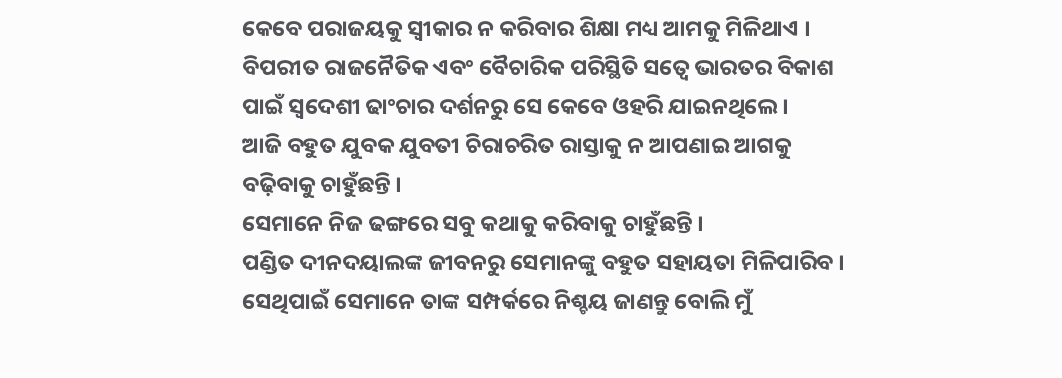କେବେ ପରାଜୟକୁ ସ୍ୱୀକାର ନ କରିବାର ଶିକ୍ଷା ମଧ୍ୟ ଆମକୁ ମିଳିଥାଏ ।
ବିପରୀତ ରାଜନୈତିକ ଏବଂ ବୈଚାରିକ ପରିସ୍ଥିତି ସତ୍ୱେ ଭାରତର ବିକାଶ ପାଇଁ ସ୍ୱଦେଶୀ ଢାଂଚାର ଦର୍ଶନରୁ ସେ କେବେ ଓହରି ଯାଇନଥିଲେ ।
ଆଜି ବହୁତ ଯୁବକ ଯୁବତୀ ଚିରାଚରିତ ରାସ୍ତାକୁ ନ ଆପଣାଇ ଆଗକୁ ବଢ଼ିବାକୁ ଚାହୁଁଛନ୍ତି ।
ସେମାନେ ନିଜ ଢଙ୍ଗରେ ସବୁ କଥାକୁ କରିବାକୁ ଚାହୁଁଛନ୍ତି ।
ପଣ୍ଡିତ ଦୀନଦୟାଲଙ୍କ ଜୀବନରୁ ସେମାନଙ୍କୁ ବହୁତ ସହାୟତା ମିଳିପାରିବ ।
ସେଥିପାଇଁ ସେମାନେ ତାଙ୍କ ସମ୍ପର୍କରେ ନିଶ୍ଚୟ ଜାଣନ୍ତୁ ବୋଲି ମୁଁ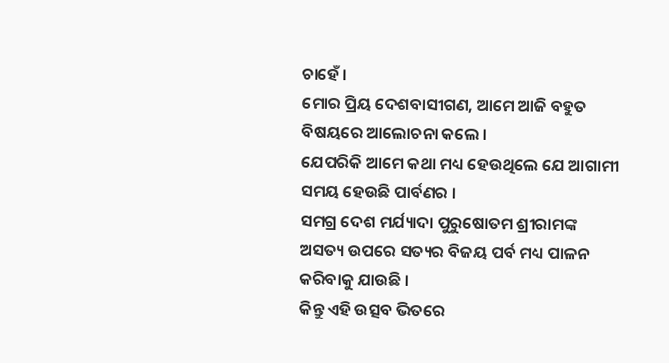ଚାହେଁ ।
ମୋର ପ୍ରିୟ ଦେଶବାସୀଗଣ, ଆମେ ଆଜି ବହୁତ ବିଷୟରେ ଆଲୋଚନା କଲେ ।
ଯେପରିକି ଆମେ କଥା ମଧ୍ୟ ହେଉଥିଲେ ଯେ ଆଗାମୀ ସମୟ ହେଉଛି ପାର୍ବଣର ।
ସମଗ୍ର ଦେଶ ମର୍ଯ୍ୟାଦା ପୁରୁଷୋତମ ଶ୍ରୀରାମଙ୍କ ଅସତ୍ୟ ଉପରେ ସତ୍ୟର ବିଜୟ ପର୍ବ ମଧ୍ୟ ପାଳନ କରିବାକୁ ଯାଉଛି ।
କିନ୍ତୁ ଏହି ଉତ୍ସବ ଭିତରେ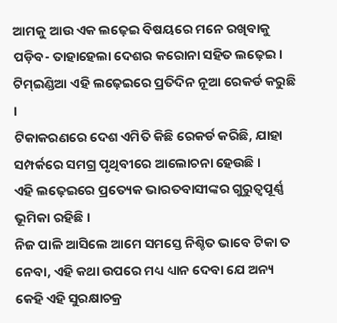ଆମକୁ ଆଉ ଏକ ଲଢ଼େଇ ବିଷୟରେ ମନେ ରଖିବାକୁ ପଡ଼ିବ- ତାହାହେଲା ଦେଶର କରୋନା ସହିତ ଲଢ଼େଇ ।
ଟିମ୍ଇଣ୍ଡିଆ ଏହି ଲଢ଼େଇରେ ପ୍ରତିଦିନ ନୂଆ ରେକର୍ଡ କରୁଛି ।
ଟିକାକରଣରେ ଦେଶ ଏମିତି କିଛି ରେକର୍ଡ କରିଛି, ଯାହା ସମ୍ପର୍କରେ ସମଗ୍ର ପୃଥିବୀରେ ଆଲୋଚନା ହେଉଛି ।
ଏହି ଲଢ଼େଇରେ ପ୍ରତ୍ୟେକ ଭାରତବାସୀଙ୍କର ଗୁରୁତ୍ୱପୂର୍ଣ୍ଣ ଭୂମିକା ରହିଛି ।
ନିଜ ପାଳି ଆସିଲେ ଆମେ ସମସ୍ତେ ନିଶ୍ଚିତ ଭାବେ ଟିକା ତ ନେବା, ଏହି କଥା ଉପରେ ମଧ୍ୟ ଧ୍ୟାନ ଦେବା ଯେ ଅନ୍ୟ କେହି ଏହି ସୁରକ୍ଷାଚକ୍ର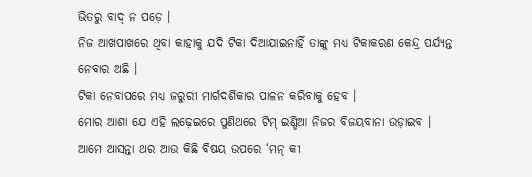ଭିତରୁ ବାଦ୍ ନ ପଡ଼େ ।
ନିଜ ଆଖପାଖରେ ଥିବା କାହାକୁ ଯଦି ଟିକା ଦିଆଯାଇନାହିଁ ତାଙ୍କୁ ମଧ୍ୟ ଟିକାକରଣ କେନ୍ଦ୍ର ପର୍ଯ୍ୟନ୍ତ ନେବାର ଅଛି ।
ଟିକା ନେବାପରେ ମଧ୍ୟ ଜରୁରୀ ମାର୍ଗଦର୍ଶିକାର ପାଳନ କରିବାକୁ ହେବ ।
ମୋର ଆଶା ଯେ ଏହି ଲଢ଼େଇରେ ପୁଣିଥରେ ଟିମ୍ ଇଣ୍ଡିଆ ନିଜର ବିଜୟବାନା ଉଡ଼ାଇବ ।
ଆମେ ଆସନ୍ତା ଥର ଆଉ କିଛି ବିଷୟ ଉପରେ ‘ମନ୍ କୀ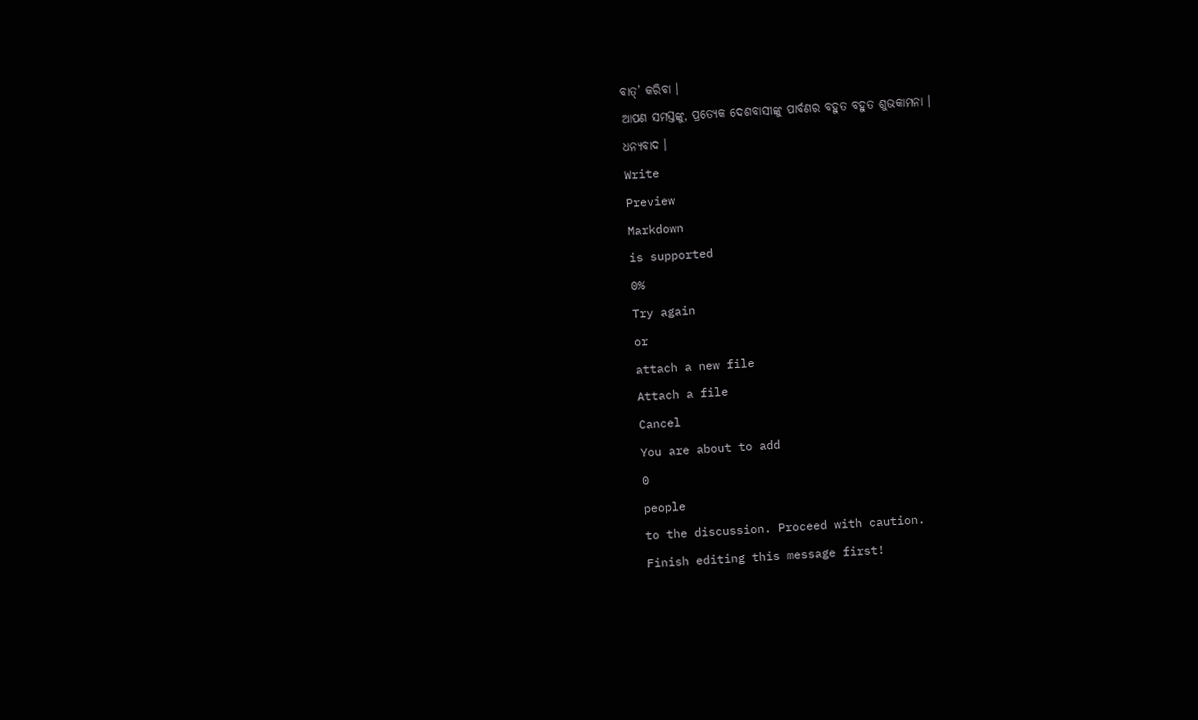ବାତ୍’ କରିବା ।
ଆପଣ ସମସ୍ତଙ୍କୁ, ପ୍ରତ୍ୟେକ ଦେଶବାସୀଙ୍କୁ ପାର୍ବଣର ବହୁତ ବହୁତ ଶୁଭକାମନା ।
ଧନ୍ୟବାଦ ।
Write
Preview
Markdown
is supported
0%
Try again
or
attach a new file
Attach a file
Cancel
You are about to add
0
people
to the discussion. Proceed with caution.
Finish editing this message first!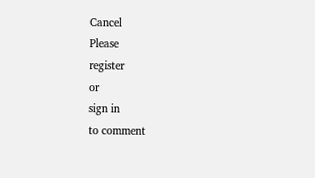Cancel
Please
register
or
sign in
to comment